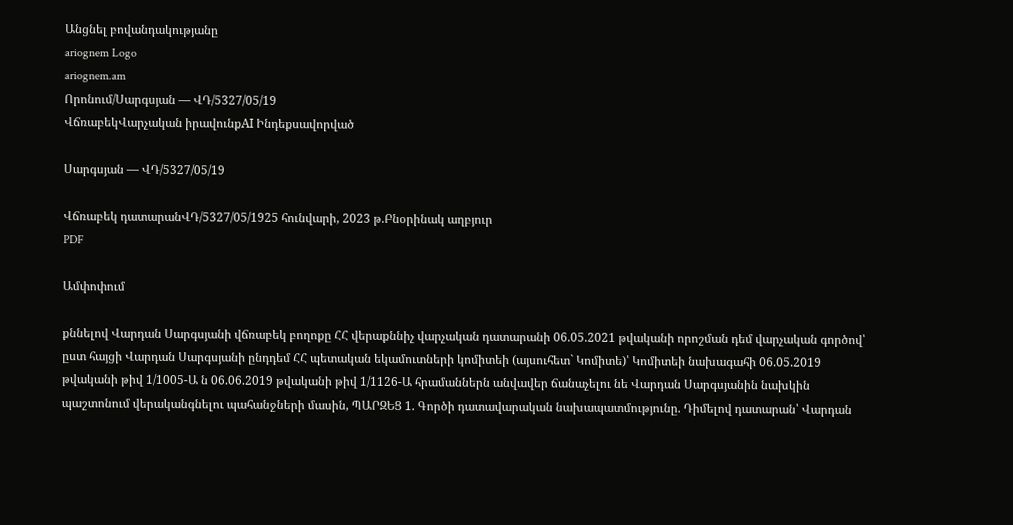Անցնել բովանդակությանը
ariognem Logo
ariognem.am
Որոնում/Սարգսյան — ՎԴ/5327/05/19
ՎճռաբեկՎարչական իրավունքAI Ինդեքսավորված

Սարգսյան — ՎԴ/5327/05/19

Վճռաբեկ դատարանՎԴ/5327/05/1925 հունվարի, 2023 թ.Բնօրինակ աղբյուր
PDF

Ամփոփում

քննելով Վարդան Սարգսյանի վճռաբեկ բողոքը ՀՀ վերաքննիչ վարչական դատարանի 06.05.2021 թվականի որոշման դեմ վարչական գործով՝ ըստ հայցի Վարդան Սարգսյանի ընդդեմ ՀՀ պետական եկամուտների կոմիտեի (այսուհետ` Կոմիտե)՝ Կոմիտեի նախագահի 06.05.2019 թվականի թիվ 1/1005-Ա ն 06.06.2019 թվականի թիվ 1/1126-Ա հրամաններն անվավեր ճանաչելու նե Վարդան Սարգսյանին նախկին պաշտոնում վերականգնելու պահանջների մասին, ՊԱՐԶԵՑ 1. Գործի դատավարական նախապատմությունը. Դիմելով դատարան՝ Վարդան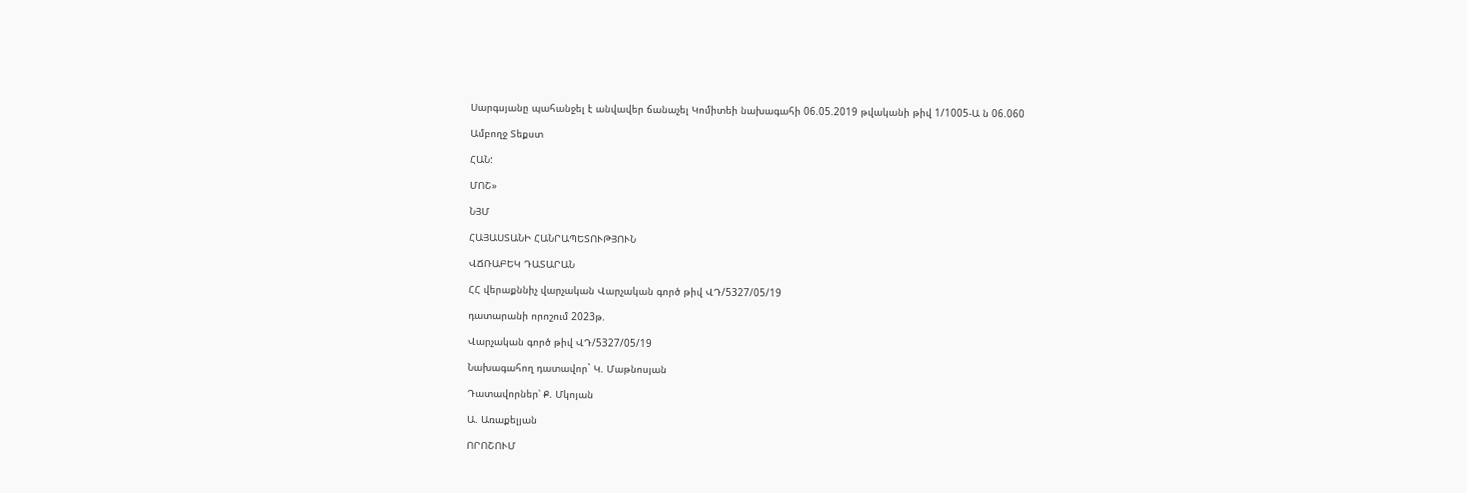Սարգսյանը պահանջել է անվավեր ճանաչել Կոմիտեի նախագահի 06.05.2019 թվականի թիվ 1/1005-Ա ն 06.060

Ամբողջ Տեքստ

ՀԱՆ:

ՄՈՇ»

ՆՅՄ

ՀԱՅԱՍՏԱՆԻ ՀԱՆՐԱՊԵՏՈՒԹՅՈՒՆ

ՎՃՌԱԲԵԿ ԴԱՏԱՐԱՆ

ՀՀ վերաքննիչ վարչական Վարչական գործ թիվ ՎԴ/5327/05/19

դատարանի որոշում 2023թ.

Վարչական գործ թիվ ՎԴ/5327/05/19

Նախագահող դատավոր` Կ. Մաթնոսյան

Դատավորներ՝ Ք. Մկոյան

Ա. Առաքելյան

ՈՐՈՇՈՒՄ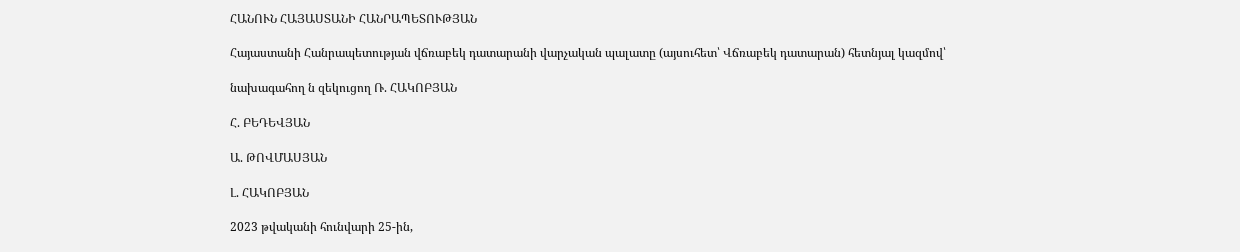ՀԱՆՈՒՆ ՀԱՅԱՍՏԱՆԻ ՀԱՆՐԱՊԵՏՈՒԹՅԱՆ

Հայաստանի Հանրապետության վճռաբեկ դատարանի վարչական պալատը (այսուհետ՝ Վճռաբեկ դատարան) հետնյալ կազմով՝

նախագահող ն զեկուցող Ռ. ՀԱԿՈԲՅԱՆ

Հ. ԲԵԴԵՎՅԱՆ

Ա. ԹՈՎՄԱՍՅԱՆ

Լ. ՀԱԿՈԲՅԱՆ

2023 թվականի հունվարի 25-ին,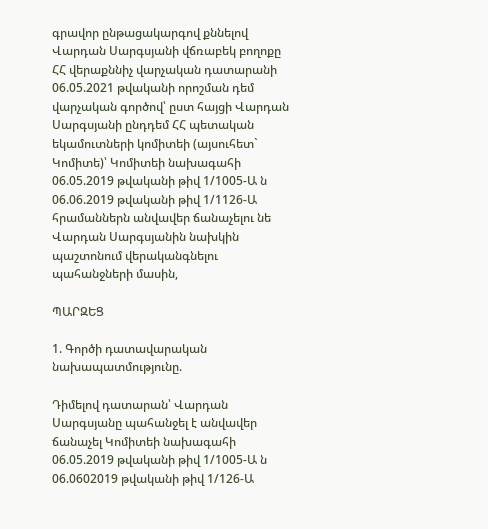գրավոր ընթացակարգով քննելով Վարդան Սարգսյանի վճռաբեկ բողոքը ՀՀ վերաքննիչ վարչական դատարանի 06.05.2021 թվականի որոշման դեմ վարչական գործով՝ ըստ հայցի Վարդան Սարգսյանի ընդդեմ ՀՀ պետական եկամուտների կոմիտեի (այսուհետ` Կոմիտե)՝ Կոմիտեի նախագահի 06.05.2019 թվականի թիվ 1/1005-Ա ն 06.06.2019 թվականի թիվ 1/1126-Ա հրամաններն անվավեր ճանաչելու նե Վարդան Սարգսյանին նախկին պաշտոնում վերականգնելու պահանջների մասին,

ՊԱՐԶԵՑ

1. Գործի դատավարական նախապատմությունը.

Դիմելով դատարան՝ Վարդան Սարգսյանը պահանջել է անվավեր ճանաչել Կոմիտեի նախագահի 06.05.2019 թվականի թիվ 1/1005-Ա ն 06.0602019 թվականի թիվ 1/126-Ա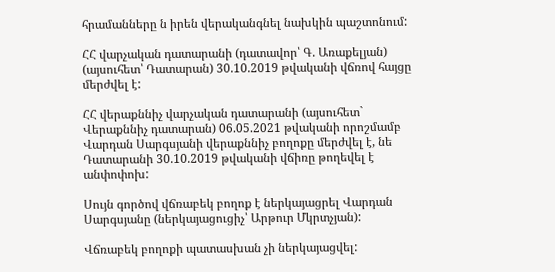հրամանները ն իրեն վերականգնել նախկին պաշտոնում:

ՀՀ վարչական դատարանի (դատավոր՝ Գ. Առաքելյան) (այսուհետ՝ Դատարան) 30.10.2019 թվականի վճռով հայցը մերժվել է:

ՀՀ վերաքննիչ վարչական դատարանի (այսուհետ` Վերաքննիչ դատարան) 06.05.2021 թվականի որոշմամբ Վարդան Սարգսյանի վերաքննիչ բողոքը մերժվել է, նե Դատարանի 30.10.2019 թվականի վճիռը թողեվել է անփոփոխ:

Սույն գործով վճռաբեկ բողոք է ներկայացրել Վարդան Սարգսյանը (ներկայացուցիչ՝ Արթուր Մկրտչյան):

Վճռաբեկ բողոքի պատասխան չի ներկայացվել: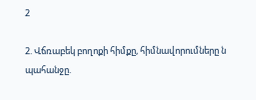2

2. Վճռաբեկ բողոքի հիմքը, հիմնավորումները ն պահանջը.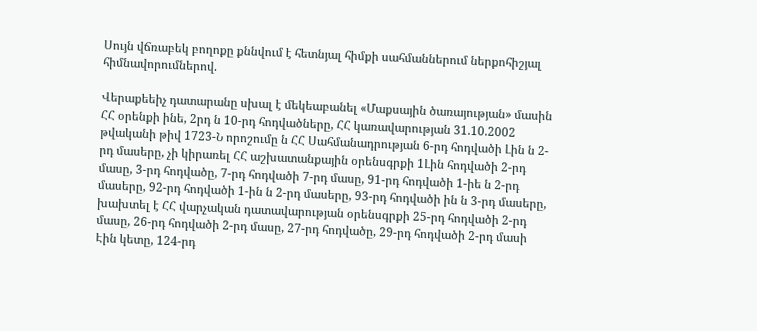Սույն վճռաբեկ բողոքը քննվում է հետնյալ հիմքի սահմաններում ներքոհիշյալ հիմնավորումներով.

Վերաքեեիչ դատարանը սխալ է մեկեաբանել «Մաքսային ծառայության» մասին ՀՀ օրենքի ինե, 2րդ ն 10-րդ հոդվածները, ՀՀ կառավարության 31.10.2002 թվականի թիվ 1723-Ն որոշումը ն ՀՀ Սահմանադրության 6-րդ հոդվածի Լին ն 2-րդ մասերը, չի կիրառել ՀՀ աշխատանքային օրենսգրքի 1Լին հոդվածի 2-րդ մասը, 3-րդ հոդվածը, 7-րդ հոդվածի 7-րդ մասը, 91-րդ հոդվածի 1-իե ն 2-րդ մասերը, 92-րդ հոդվածի 1-ին ն 2-րդ մասերը, 93-րդ հոդվածի ին ն 3-րդ մասերը, խախտել է ՀՀ վարչական դատավարության օրենսգրքի 25-րդ հոդվածի 2-րդ մասը, 26-րդ հոդվածի 2-րդ մասը, 27-րդ հոդվածը, 29-րդ հոդվածի 2-րդ մասի Էին կետը, 124-րդ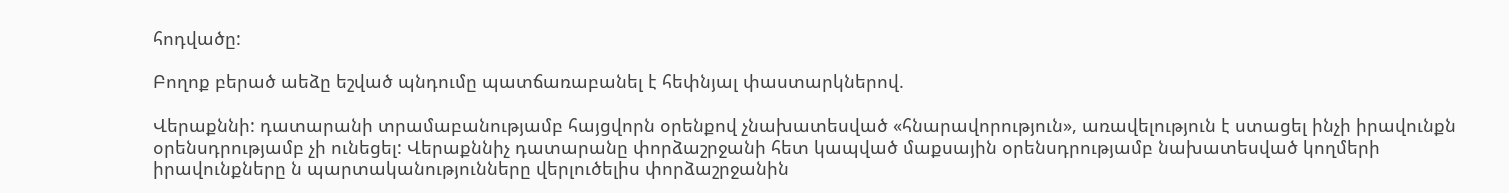հոդվածը:

Բողոք բերած աեձը եշված պնդումը պատճառաբանել է հեփնյալ փաստարկներով.

Վերաքննի: դատարանի տրամաբանությամբ հայցվորն օրենքով չնախատեսված «հնարավորություն», առավելություն է ստացել ինչի իրավունքն օրենսդրությամբ չի ունեցել: Վերաքննիչ դատարանը փորձաշրջանի հետ կապված մաքսային օրենսդրությամբ նախատեսված կողմերի իրավունքները ն պարտականությունները վերլուծելիս փորձաշրջանին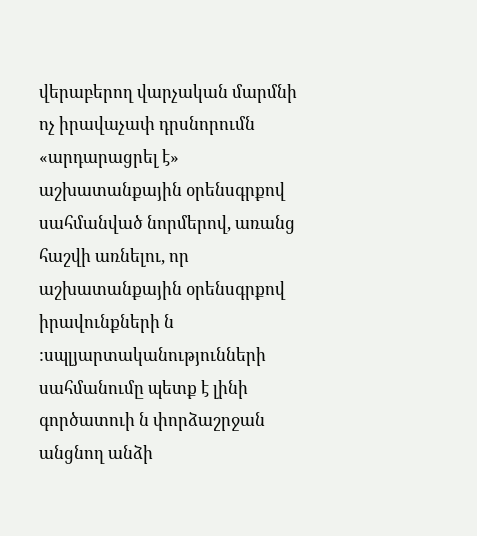վերաբերող վարչական մարմնի ոչ իրավաչափ դրսնորումն «արդարացրել է» աշխատանքային օրենսգրքով սահմանված նորմերով, առանց հաշվի առնելու, որ աշխատանքային օրենսգրքով իրավունքների ն :սպլյարտականությունների սահմանումը պետք է լինի գործատուի ն փորձաշրջան անցնող անձի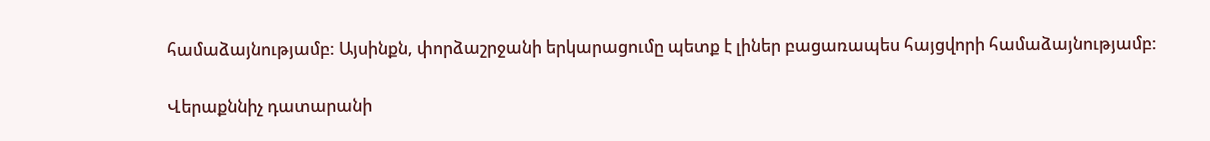համաձայնությամբ: Այսինքն, փորձաշրջանի երկարացումը պետք է լիներ բացառապես հայցվորի համաձայնությամբ:

Վերաքննիչ դատարանի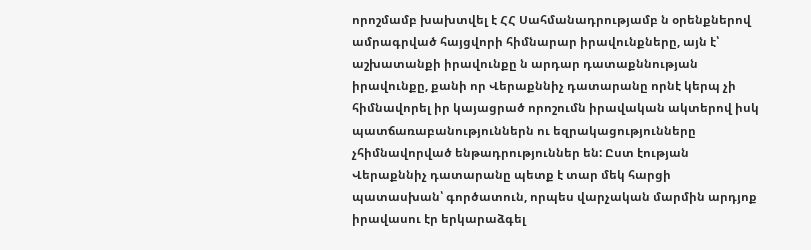որոշմամբ խախտվել է ՀՀ Սահմանադրությամբ ն օրենքներով ամրագրված հայցվորի հիմնարար իրավունքները, այն է՝ աշխատանքի իրավունքը ն արդար դատաքննության իրավունքը, քանի որ Վերաքննիչ դատարանը որնէ կերպ չի հիմնավորել իր կայացրած որոշումն իրավական ակտերով իսկ պատճառաբանություններն ու եզրակացությունները չհիմնավորված ենթադրություններ են: Ըստ էության Վերաքննիչ դատարանը պետք է տար մեկ հարցի պատասխան՝ գործատուն, որպես վարչական մարմին արդյոք իրավասու էր երկարաձգել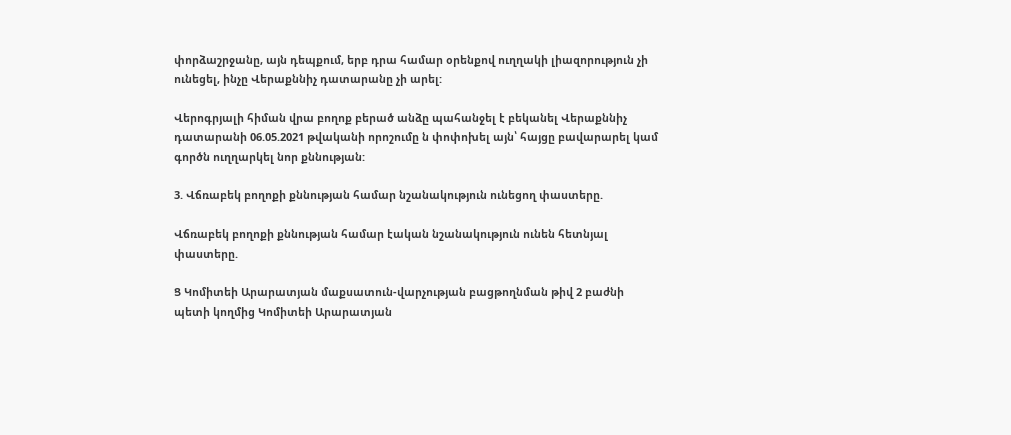փորձաշրջանը, այն դեպքում, երբ դրա համար օրենքով ուղղակի լիազորություն չի ունեցել, ինչը Վերաքննիչ դատարանը չի արել:

Վերոգրյալի հիման վրա բողոք բերած անձը պահանջել է բեկանել Վերաքննիչ դատարանի 06.05.2021 թվականի որոշումը ն փոփոխել այն՝ հայցը բավարարել կամ գործն ուղղարկել նոր քննության:

3. Վճռաբեկ բողոքի քննության համար նշանակություն ունեցող փաստերը.

Վճռաբեկ բողոքի քննության համար էական նշանակություն ունեն հետնյալ փաստերը.

Ց Կոմիտեի Արարատյան մաքսատուն-վարչության բացթողնման թիվ 2 բաժնի պետի կողմից Կոմիտեի Արարատյան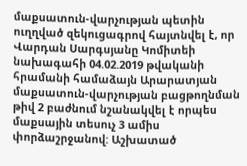մաքսատուն-վարչության պետին ուղղված զեկուցագրով հայտնվել է, որ Վարդան Սարգսյանը Կոմիտեի նախագահի 04.02.2019 թվականի հրամանի համաձայն Արարատյան մաքսատուն-վարչության բացթողնման թիվ 2 բաժնում նշանակվել է որպես մաքսային տեսուչ 3 ամիս փորձաշրջանով: Աշխատած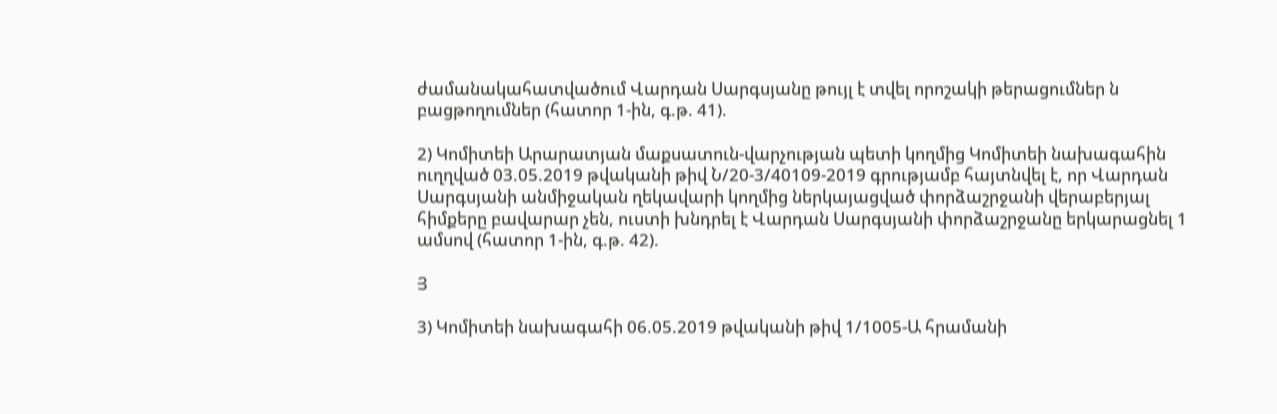ժամանակահատվածում Վարդան Սարգսյանը թույլ է տվել որոշակի թերացումներ ն բացթողումներ (հատոր 1-ին, գ.թ. 41).

2) Կոմիտեի Արարատյան մաքսատուն-վարչության պետի կողմից Կոմիտեի նախագահին ուղղված 03.05.2019 թվականի թիվ Ն/20-3/40109-2019 գրությամբ հայտնվել է, որ Վարդան Սարգսյանի անմիջական ղեկավարի կողմից ներկայացված փորձաշրջանի վերաբերյալ հիմքերը բավարար չեն, ուստի խնդրել է Վարդան Սարգսյանի փորձաշրջանը երկարացնել 1 ամսով (հատոր 1-ին, գ.թ. 42).

Յ

3) Կոմիտեի նախագահի 06.05.2019 թվականի թիվ 1/1005-Ա հրամանի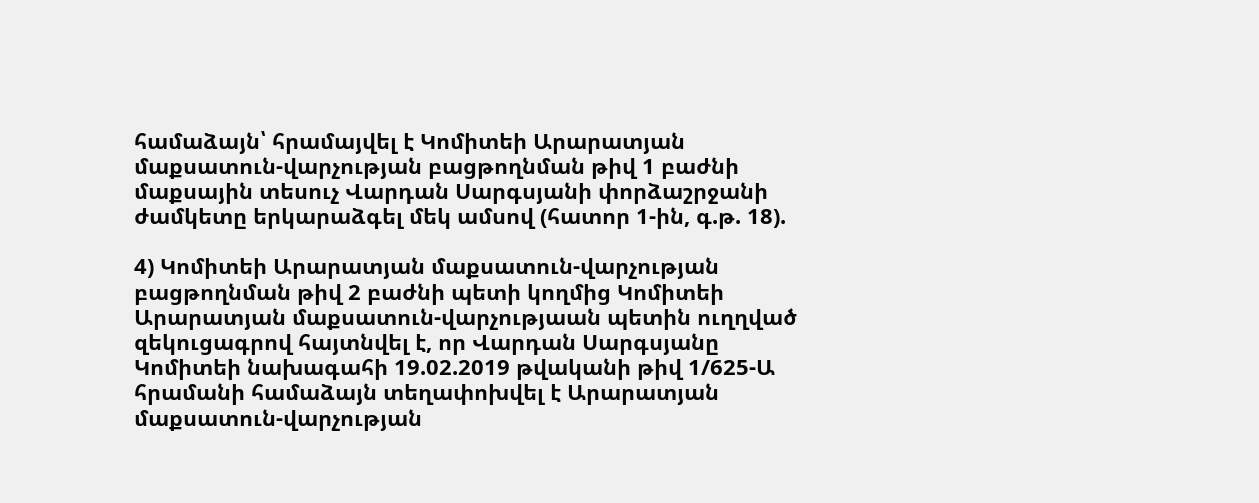համաձայն՝ հրամայվել է Կոմիտեի Արարատյան մաքսատուն-վարչության բացթողնման թիվ 1 բաժնի մաքսային տեսուչ Վարդան Սարգսյանի փորձաշրջանի ժամկետը երկարաձգել մեկ ամսով (հատոր 1-ին, գ.թ. 18).

4) Կոմիտեի Արարատյան մաքսատուն-վարչության բացթողնման թիվ 2 բաժնի պետի կողմից Կոմիտեի Արարատյան մաքսատուն-վարչությաան պետին ուղղված զեկուցագրով հայտնվել է, որ Վարդան Սարգսյանը Կոմիտեի նախագահի 19.02.2019 թվականի թիվ 1/625-Ա հրամանի համաձայն տեղափոխվել է Արարատյան մաքսատուն-վարչության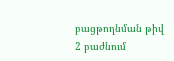բացթողնման թիվ 2 բաժնում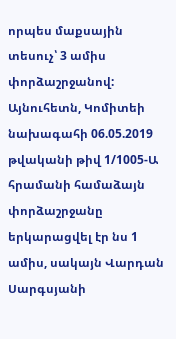որպես մաքսային տեսուչ՝ 3 ամիս փորձաշրջանով: Այնուհետն, Կոմիտեի նախագահի 06.05.2019 թվականի թիվ 1/1005-Ա հրամանի համաձայն փորձաշրջանը երկարացվել էր նս 1 ամիս, սակայն Վարդան Սարգսյանի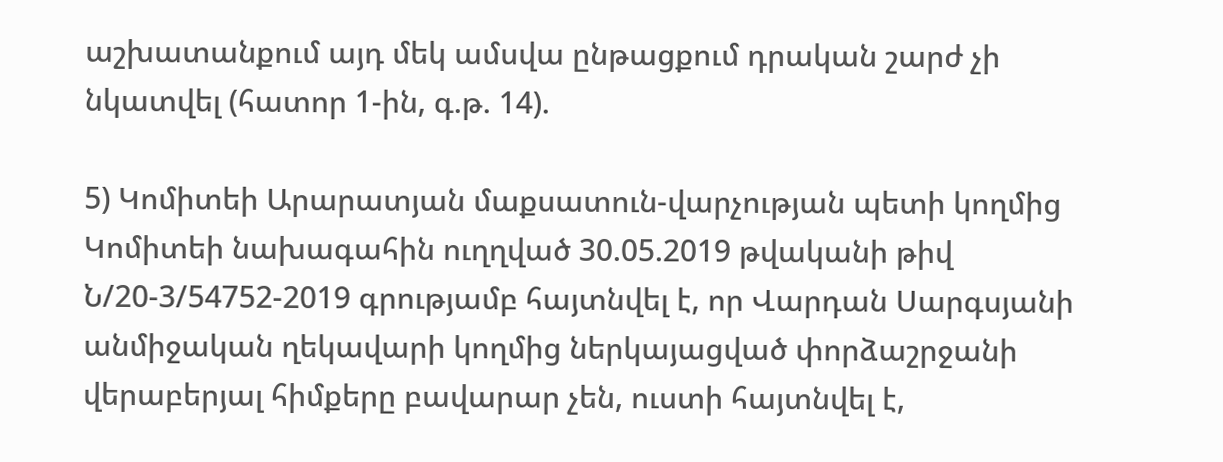աշխատանքում այդ մեկ ամսվա ընթացքում դրական շարժ չի նկատվել (հատոր 1-ին, գ.թ. 14).

5) Կոմիտեի Արարատյան մաքսատուն-վարչության պետի կողմից Կոմիտեի նախագահին ուղղված 30.05.2019 թվականի թիվ Ն/20-3/54752-2019 գրությամբ հայտնվել է, որ Վարդան Սարգսյանի անմիջական ղեկավարի կողմից ներկայացված փորձաշրջանի վերաբերյալ հիմքերը բավարար չեն, ուստի հայտնվել է,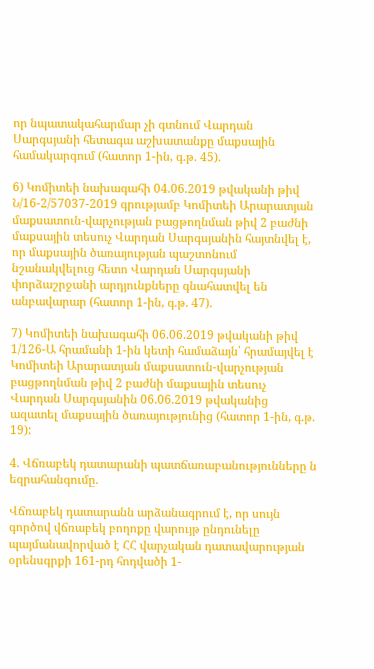որ նպատակահարմար չի գտնում Վարդան Սարգսյանի հետագա աշխատանքը մաքսային համակարգում (հատոր 1-ին, գ.թ. 45).

6) Կոմիտեի նախագահի 04.06.2019 թվականի թիվ Ն/16-2/57037-2019 գրությամբ Կոմիտեի Արարատյան մաքսատուն-վարչության բացթողնման թիվ 2 բաժնի մաքսային տեսուչ Վարդան Սարգսյանին հայտնվել է, որ մաքսային ծառայության պաշտոնում նշանակվելուց հետո Վարդան Սարգսյանի փորձաշրջանի արդյունքները գնահատվել են անբավարար (հատոր 1-ին, գ.թ. 47).

7) Կոմիտեի նախագահի 06.06.2019 թվականի թիվ 1/126-Ա հրամանի 1-ին կետի համաձայն՝ հրամայվել է Կոմիտեի Արարատյան մաքսատուն-վարչության բացթողնման թիվ 2 բաժնի մաքսային տեսուչ Վարդան Սարգսյանին 06.06.2019 թվականից ազատել մաքսային ծառայությունից (հատոր 1-ին, գ.թ. 19):

4. Վճռաբեկ դատարանի պատճառաբանությունները ն եզրահանգումը.

Վճռաբեկ դատարանն արձանագրում է, որ սույն գործով վճռաբեկ բողոքը վարույթ ընդունելը պայմանավորված է ՀՀ վարչական դատավարության օրենսգրքի 161-րդ հոդվածի 1-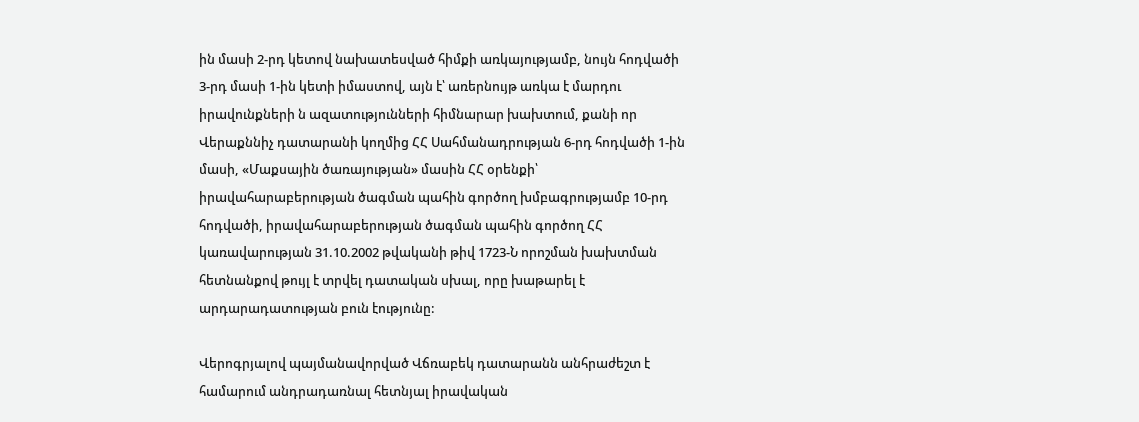ին մասի 2-րդ կետով նախատեսված հիմքի առկայությամբ, նույն հոդվածի 3-րդ մասի 1-ին կետի իմաստով, այն է՝ առերնույթ առկա է մարդու իրավունքների ն ազատությունների հիմնարար խախտում, քանի որ Վերաքննիչ դատարանի կողմից ՀՀ Սահմանադրության 6-րդ հոդվածի 1-ին մասի, «Մաքսային ծառայության» մասին ՀՀ օրենքի՝ իրավահարաբերության ծագման պահին գործող խմբագրությամբ 10-րդ հոդվածի, իրավահարաբերության ծագման պահին գործող ՀՀ կառավարության 31.10.2002 թվականի թիվ 1723-Ն որոշման խախտման հետնանքով թույլ է տրվել դատական սխալ, որը խաթարել է արդարադատության բուն էությունը:

Վերոգրյալով պայմանավորված Վճռաբեկ դատարանն անհրաժեշտ է համարում անդրադառնալ հետնյալ իրավական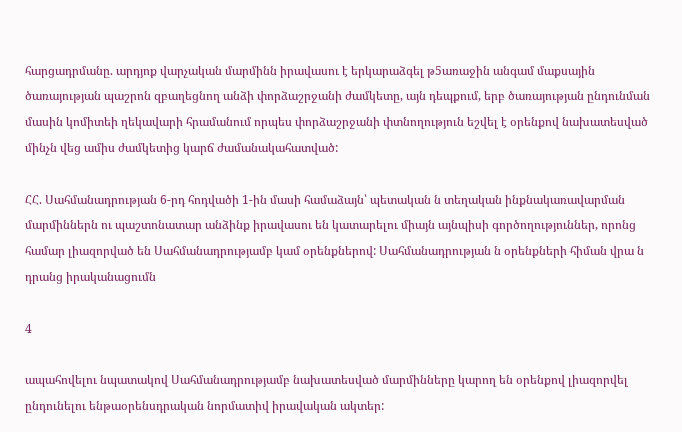հարցադրմանը. արդյոք վարչական մարմինն իրավասու է երկարաձգել թ5առաջին անգամ մաքսային ծառայության պաշրոն զբաղեցնող անձի փորձաշրջանի ժամկետը, այն դեպքում, երբ ծառայության ընդունման մասին կոմիտեի ղեկավարի հրամանում որպես փորձաշրջանի փտնողություն եշվել է օրենքով նախատեսված մինչն վեց ամիս ժամկետից կարճ ժամանակահատված:

ՀՀ. Սահմանադրության 6-րդ հոդվածի 1-ին մասի համաձայն՝ պետական ն տեղական ինքնակառավարման մարմիններն ու պաշտոնատար անձինք իրավասու են կատարելու միայն այնպիսի գործողություններ, որոնց համար լիազորված են Սահմանադրությամբ կամ օրենքներով: Սահմանադրության ն օրենքների հիման վրա ն դրանց իրականացումն

4

ապահովելու նպատակով Սահմանադրությամբ նախատեսված մարմինները կարող են օրենքով լիազորվել ընդունելու ենթաօրենսդրական նորմատիվ իրավական ակտեր: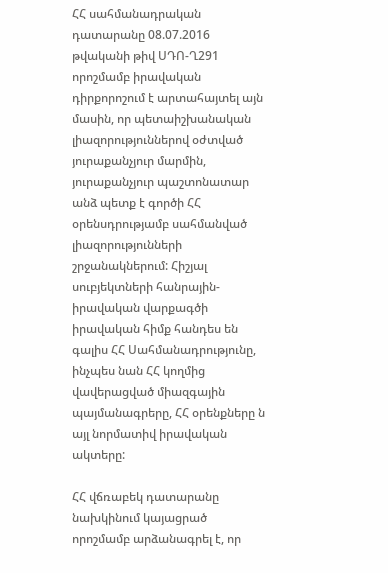ՀՀ սահմանադրական դատարանը 08.07.2016 թվականի թիվ ՍԴՈ-Ղ291 որոշմամբ իրավական դիրքորոշում է արտահայտել այն մասին, որ պետաիշխանական լիազորություններով օժտված յուրաքանչյուր մարմին, յուրաքանչյուր պաշտոնատար անձ պետք է գործի ՀՀ օրենսդրությամբ սահմանված լիազորությունների շրջանակներում: Հիշյալ սուբյեկտների հանրային-իրավական վարքագծի իրավական հիմք հանդես են գալիս ՀՀ Սահմանադրությունը, ինչպես նան ՀՀ կողմից վավերացված միազգային պայմանագրերը, ՀՀ օրենքները ն այլ նորմատիվ իրավական ակտերը:

ՀՀ վճռաբեկ դատարանը նախկինում կայացրած որոշմամբ արձանագրել է, որ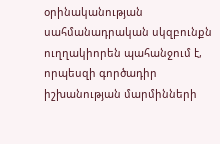օրինականության սահմանադրական սկզբունքն ուղղակիորեն պահանջում է, որպեսզի գործադիր իշխանության մարմինների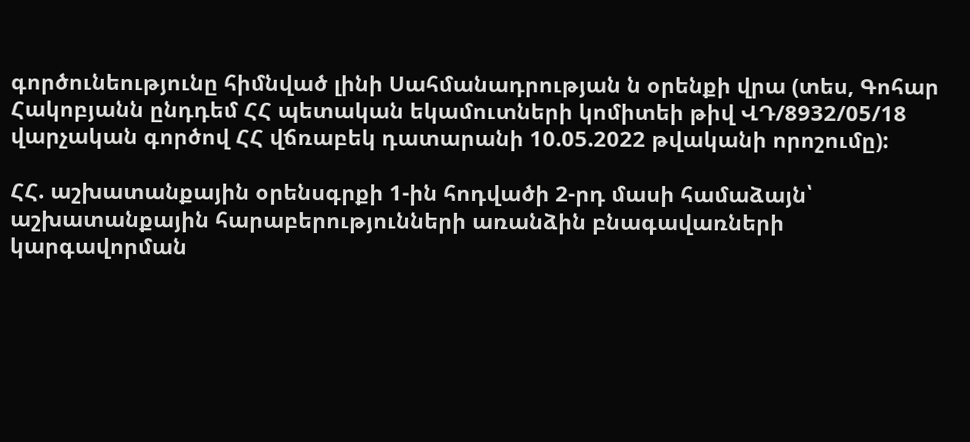գործունեությունը հիմնված լինի Սահմանադրության ն օրենքի վրա (տես, Գոհար Հակոբյանն ընդդեմ ՀՀ պետական եկամուտների կոմիտեի թիվ ՎԴ/8932/05/18 վարչական գործով ՀՀ վճռաբեկ դատարանի 10.05.2022 թվականի որոշումը):

ՀՀ. աշխատանքային օրենսգրքի 1-ին հոդվածի 2-րդ մասի համաձայն՝ աշխատանքային հարաբերությունների առանձին բնագավառների կարգավորման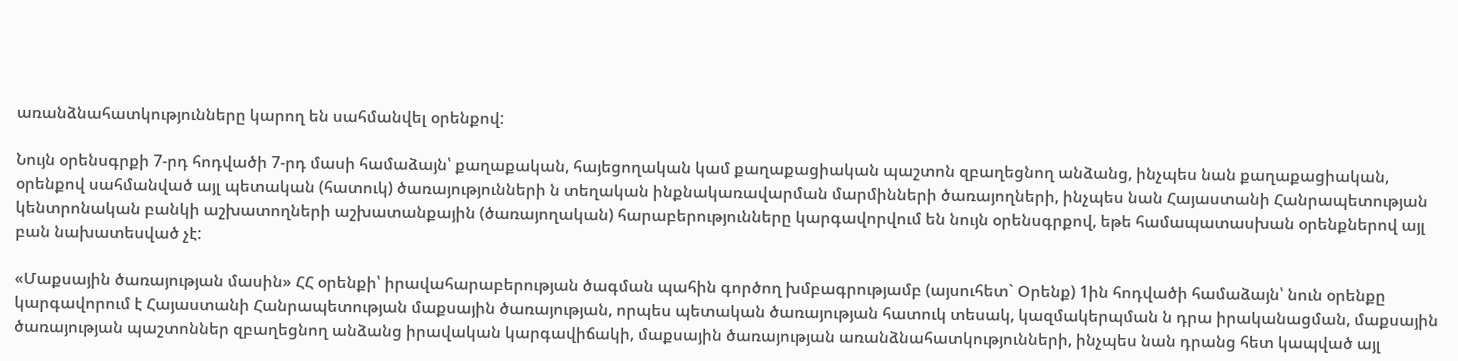առանձնահատկությունները կարող են սահմանվել օրենքով:

Նույն օրենսգրքի 7-րդ հոդվածի 7-րդ մասի համաձայն՝ քաղաքական, հայեցողական կամ քաղաքացիական պաշտոն զբաղեցնող անձանց, ինչպես նան քաղաքացիական, օրենքով սահմանված այլ պետական (հատուկ) ծառայությունների ն տեղական ինքնակառավարման մարմինների ծառայողների, ինչպես նան Հայաստանի Հանրապետության կենտրոնական բանկի աշխատողների աշխատանքային (ծառայողական) հարաբերությունները կարգավորվում են նույն օրենսգրքով, եթե համապատասխան օրենքներով այլ բան նախատեսված չէ:

«Մաքսային ծառայության մասին» ՀՀ օրենքի՝ իրավահարաբերության ծագման պահին գործող խմբագրությամբ (այսուհետ` Օրենք) 1ին հոդվածի համաձայն՝ նուն օրենքը կարգավորում է Հայաստանի Հանրապետության մաքսային ծառայության, որպես պետական ծառայության հատուկ տեսակ, կազմակերպման ն դրա իրականացման, մաքսային ծառայության պաշտոններ զբաղեցնող անձանց իրավական կարգավիճակի, մաքսային ծառայության առանձնահատկությունների, ինչպես նան դրանց հետ կապված այլ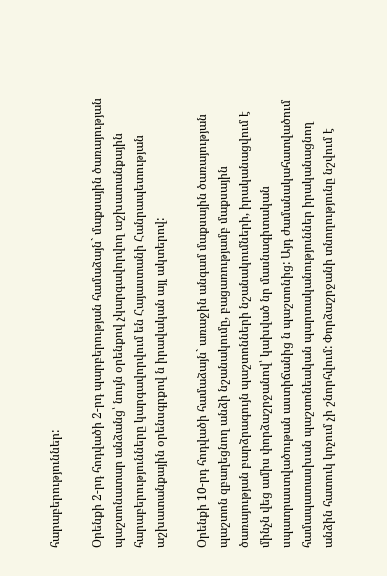հարաբերություններ:

Օրենքի 2-րդ հոդվածի 2-րդ պարբերության համաձայն` մաքսային ծառայության պաշտոնատար անձանց՝ նույն օրենքով չկարգավորվող աշխատանքային հարաբերությունները կարգավորվում են Հայաստանի Հանրապետության աշխատանքային օրենսգրքով ն իրավական այլ ակտերով:

Օրենքի 10-րդ հոդվածի համաձայն` առաջին անգամ մաքսային ծառայության պաշտոն զբաղեցնող անձի նշանակումը, բացառությամբ մաքսային ծառայության բարձրագույն պաշտոնների նշանակումների, իրականացվում է մինչն վեց ամիս փորձաշրջանով՝ կախված նր մասնագիտական սպատրաստվածութան աստիճանից ն պաշտոնից: Այդ ժամանակահատվածում համապատասխան պաշտոնեական պարտականություններ իրականացնող անձին հատուկ կոչում չի շնորհվում: Փորձաշրջանի տնողությունը նշվում է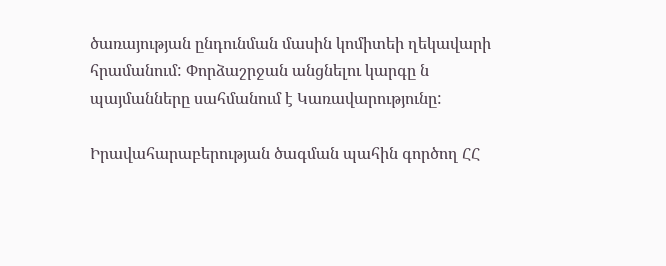ծառայության ընդունման մասին կոմիտեի ղեկավարի հրամանում: Փորձաշրջան անցնելու կարգը ն պայմանները սահմանում է Կառավարությունը:

Իրավահարաբերության ծագման պահին գործող ՀՀ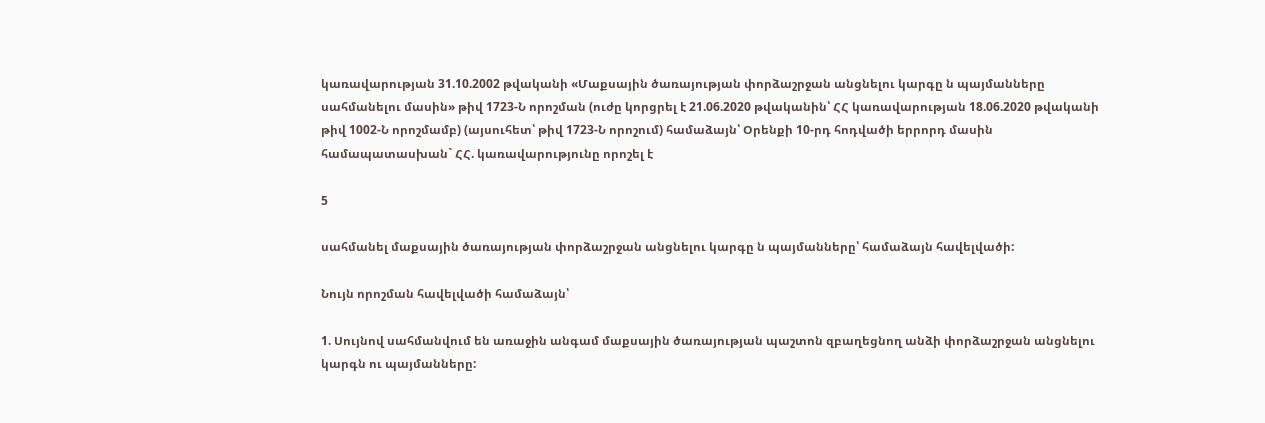կառավարության 31.10.2002 թվականի «Մաքսային ծառայության փորձաշրջան անցնելու կարգը ն պայմանները սահմանելու մասին» թիվ 1723-Ն որոշման (ուժը կորցրել է 21.06.2020 թվականին՝ ՀՀ կառավարության 18.06.2020 թվականի թիվ 1002-Ն որոշմամբ) (այսուհետ՝ թիվ 1723-Ն որոշում) համաձայն՝ Օրենքի 10-րդ հոդվածի երրորդ մասին համապատասխան` ՀՀ. կառավարությունը որոշել է

5

սահմանել մաքսային ծառայության փորձաշրջան անցնելու կարգը ն պայմանները՝ համաձայն հավելվածի:

Նույն որոշման հավելվածի համաձայն՝

1. Սույնով սահմանվում են առաջին անգամ մաքսային ծառայության պաշտոն զբաղեցնող անձի փորձաշրջան անցնելու կարգն ու պայմանները: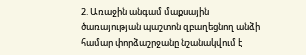2. Առաջին անգամ մաքսային ծառայության պաշտոն զբաղեցնող անձի համար փորձաշրջանը նշանակվում է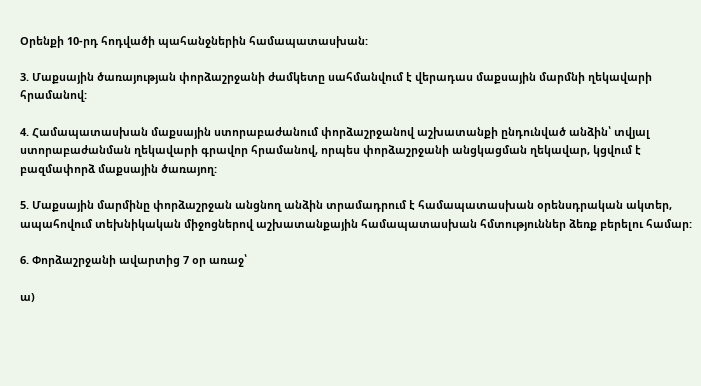Օրենքի 10-րդ հոդվածի պահանջներին համապատասխան:

3. Մաքսային ծառայության փորձաշրջանի ժամկետը սահմանվում է վերադաս մաքսային մարմնի ղեկավարի հրամանով:

4. Համապատասխան մաքսային ստորաբաժանում փորձաշրջանով աշխատանքի ընդունված անձին՝ տվյալ ստորաբաժանման ղեկավարի գրավոր հրամանով, որպես փորձաշրջանի անցկացման ղեկավար, կցվում է բազմափորձ մաքսային ծառայող:

5. Մաքսային մարմինը փորձաշրջան անցնող անձին տրամադրում է համապատասխան օրենսդրական ակտեր, ապահովում տեխնիկական միջոցներով աշխատանքային համապատասխան հմտություններ ձեռք բերելու համար:

6. Փորձաշրջանի ավարտից 7 օր առաջ՝

ա)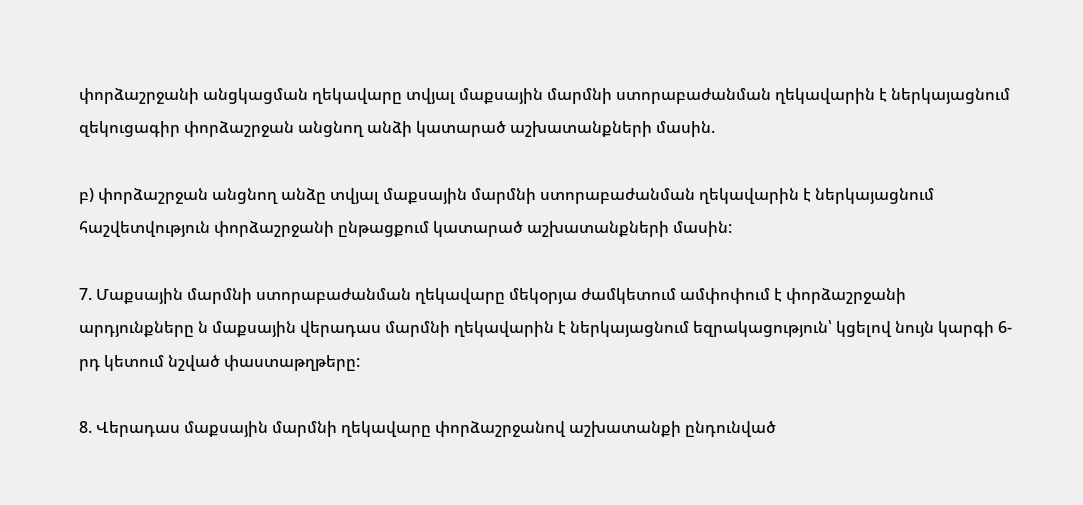փորձաշրջանի անցկացման ղեկավարը տվյալ մաքսային մարմնի ստորաբաժանման ղեկավարին է ներկայացնում զեկուցագիր փորձաշրջան անցնող անձի կատարած աշխատանքների մասին.

բ) փորձաշրջան անցնող անձը տվյալ մաքսային մարմնի ստորաբաժանման ղեկավարին է ներկայացնում հաշվետվություն փորձաշրջանի ընթացքում կատարած աշխատանքների մասին:

7. Մաքսային մարմնի ստորաբաժանման ղեկավարը մեկօրյա ժամկետում ամփոփում է փորձաշրջանի արդյունքները ն մաքսային վերադաս մարմնի ղեկավարին է ներկայացնում եզրակացություն՝ կցելով նույն կարգի 6-րդ կետում նշված փաստաթղթերը:

8. Վերադաս մաքսային մարմնի ղեկավարը փորձաշրջանով աշխատանքի ընդունված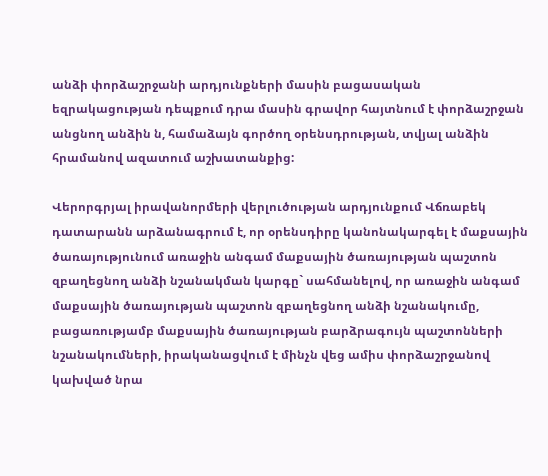անձի փորձաշրջանի արդյունքների մասին բացասական եզրակացության դեպքում դրա մասին գրավոր հայտնում է փորձաշրջան անցնող անձին ն, համաձայն գործող օրենսդրության, տվյալ անձին հրամանով ազատում աշխատանքից:

Վերորգրյալ իրավանորմերի վերլուծության արդյունքում Վճռաբեկ դատարանն արձանագրում է, որ օրենսդիրը կանոնակարգել է մաքսային ծառայությունում առաջին անգամ մաքսային ծառայության պաշտոն զբաղեցնող անձի նշանակման կարգը` սահմանելով, որ առաջին անգամ մաքսային ծառայության պաշտոն զբաղեցնող անձի նշանակումը, բացառությամբ մաքսային ծառայության բարձրագույն պաշտոնների նշանակումների, իրականացվում է մինչն վեց ամիս փորձաշրջանով կախված նրա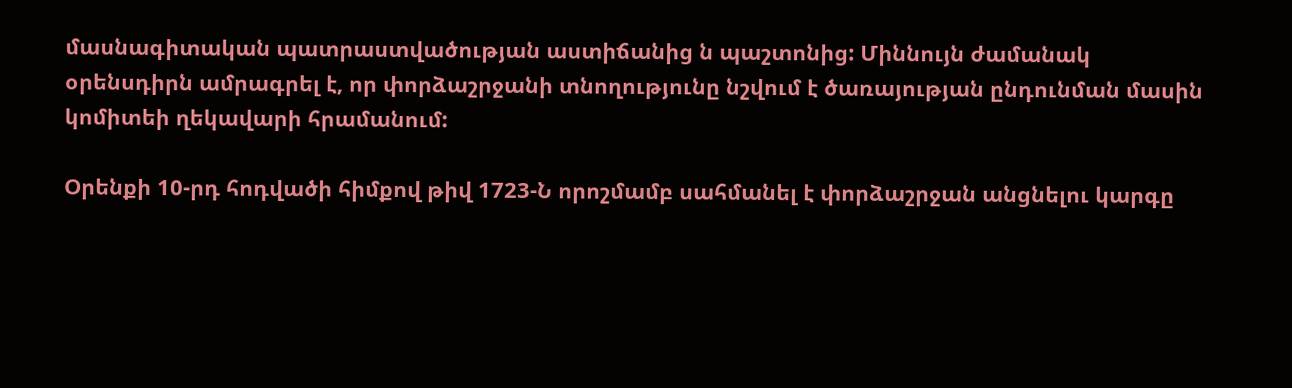մասնագիտական պատրաստվածության աստիճանից ն պաշտոնից: Միննույն ժամանակ օրենսդիրն ամրագրել է, որ փորձաշրջանի տնողությունը նշվում է ծառայության ընդունման մասին կոմիտեի ղեկավարի հրամանում:

Օրենքի 10-րդ հոդվածի հիմքով թիվ 1723-Ն որոշմամբ սահմանել է փորձաշրջան անցնելու կարգը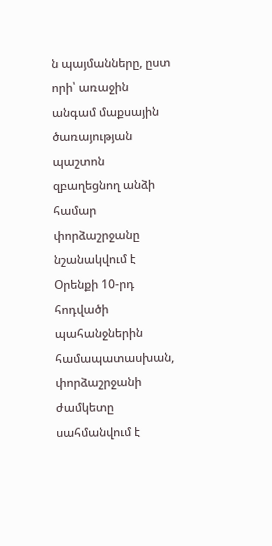ն պայմանները, ըստ որի՝ առաջին անգամ մաքսային ծառայության պաշտոն զբաղեցնող անձի համար փորձաշրջանը նշանակվում է Օրենքի 10-րդ հոդվածի պահանջներին համապատասխան, փորձաշրջանի ժամկետը սահմանվում է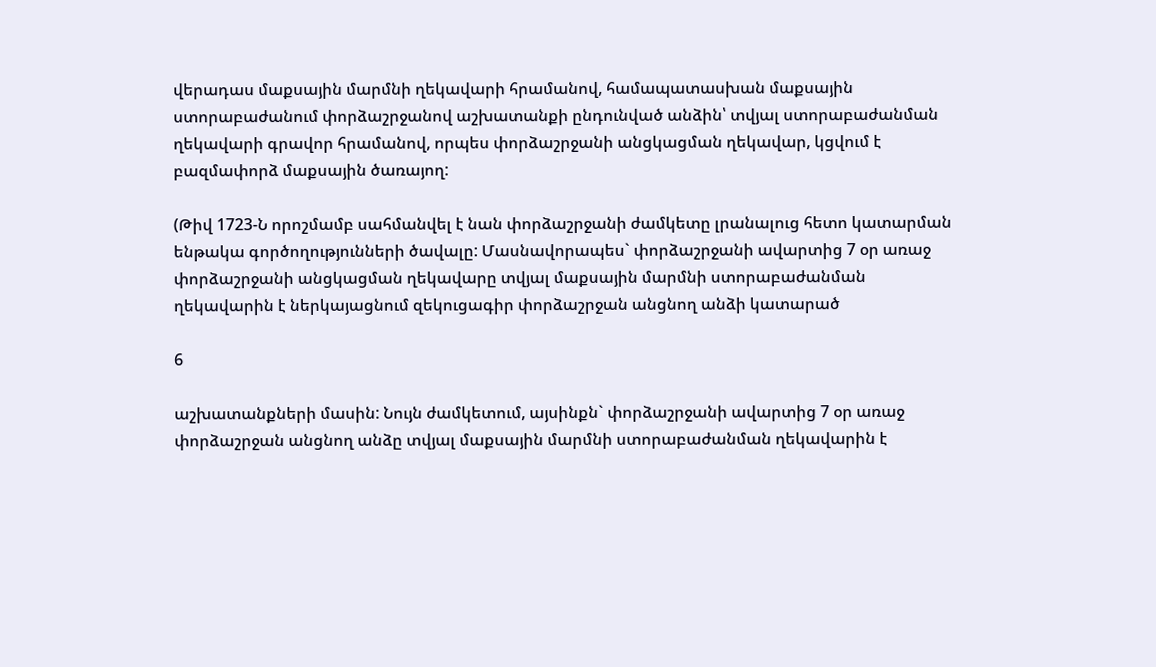վերադաս մաքսային մարմնի ղեկավարի հրամանով, համապատասխան մաքսային ստորաբաժանում փորձաշրջանով աշխատանքի ընդունված անձին՝ տվյալ ստորաբաժանման ղեկավարի գրավոր հրամանով, որպես փորձաշրջանի անցկացման ղեկավար, կցվում է բազմափորձ մաքսային ծառայող:

(Թիվ 1723-Ն որոշմամբ սահմանվել է նան փորձաշրջանի ժամկետը լրանալուց հետո կատարման ենթակա գործողությունների ծավալը: Մասնավորապես` փորձաշրջանի ավարտից 7 օր առաջ փորձաշրջանի անցկացման ղեկավարը տվյալ մաքսային մարմնի ստորաբաժանման ղեկավարին է ներկայացնում զեկուցագիր փորձաշրջան անցնող անձի կատարած

6

աշխատանքների մասին: Նույն ժամկետում, այսինքն` փորձաշրջանի ավարտից 7 օր առաջ փորձաշրջան անցնող անձը տվյալ մաքսային մարմնի ստորաբաժանման ղեկավարին է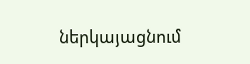ներկայացնում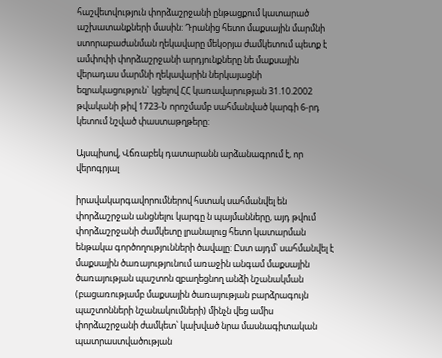հաշվետվություն փորձաշրջանի ընթացքում կատարած աշխատանքների մասին: Դրանից հետո մաքսային մարմնի ստորաբաժանման ղեկավարը մեկօրյա ժամկետում պետք է ամփոփի փորձաշրջանի արդյունքները նե մաքսային վերադաս մարմնի ղեկավարին ներկայացնի եզրակացություն` կցելով ՀՀ կառավարության 31.10.2002 թվականի թիվ 1723-Ն որոշմամբ սահմանված կարգի 6-րդ կետում նշված փաստաթղթերը:

Այսպիսով, Վճռաբեկ դատարանն արձանագրում է, որ վերոգրյալ

իրավակարգավորումներով հստակ սահմանվել են փորձաշրջան անցնելու կարգը ն պայմանները, այդ թվում փորձաշրջանի ժամկետը լրանալուց հետո կատարման ենթակա գործողությունների ծավալը: Ըստ այդմ՝ սահմանվել է մաքսային ծառայությունում առաջին անգամ մաքսային ծառայության պաշտոն զբաղեցնող անձի նշանակման (բացառությամբ մաքսային ծառայության բարձրագույն պաշտոնների նշանակումների) մինչն վեց ամիս փորձաշրջանի ժամկետ՝ կախված նրա մասնագիտական պատրաստվածության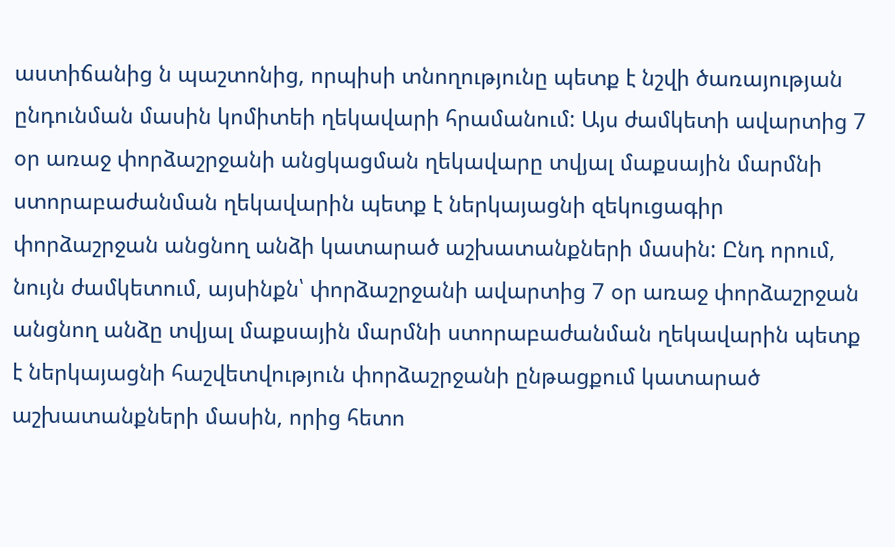աստիճանից ն պաշտոնից, որպիսի տնողությունը պետք է նշվի ծառայության ընդունման մասին կոմիտեի ղեկավարի հրամանում: Այս ժամկետի ավարտից 7 օր առաջ փորձաշրջանի անցկացման ղեկավարը տվյալ մաքսային մարմնի ստորաբաժանման ղեկավարին պետք է ներկայացնի զեկուցագիր փորձաշրջան անցնող անձի կատարած աշխատանքների մասին: Ընդ որում, նույն ժամկետում, այսինքն՝ փորձաշրջանի ավարտից 7 օր առաջ փորձաշրջան անցնող անձը տվյալ մաքսային մարմնի ստորաբաժանման ղեկավարին պետք է ներկայացնի հաշվետվություն փորձաշրջանի ընթացքում կատարած աշխատանքների մասին, որից հետո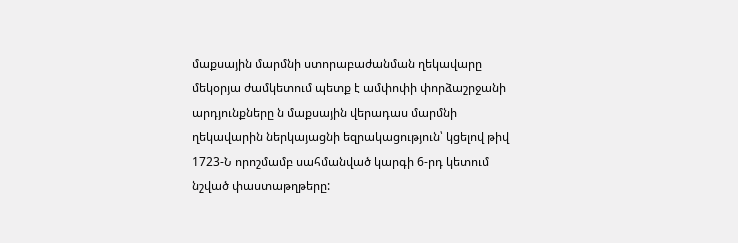մաքսային մարմնի ստորաբաժանման ղեկավարը մեկօրյա ժամկետում պետք է ամփոփի փորձաշրջանի արդյունքները ն մաքսային վերադաս մարմնի ղեկավարին ներկայացնի եզրակացություն՝ կցելով թիվ 1723-Ն որոշմամբ սահմանված կարգի 6-րդ կետում նշված փաստաթղթերը: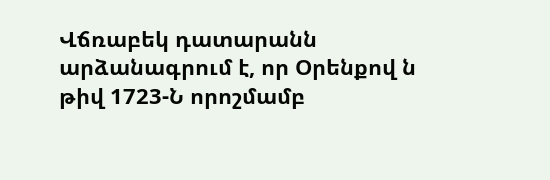Վճռաբեկ դատարանն արձանագրում է, որ Օրենքով ն թիվ 1723-Ն որոշմամբ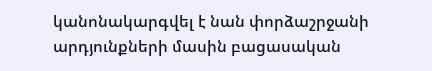կանոնակարգվել է նան փորձաշրջանի արդյունքների մասին բացասական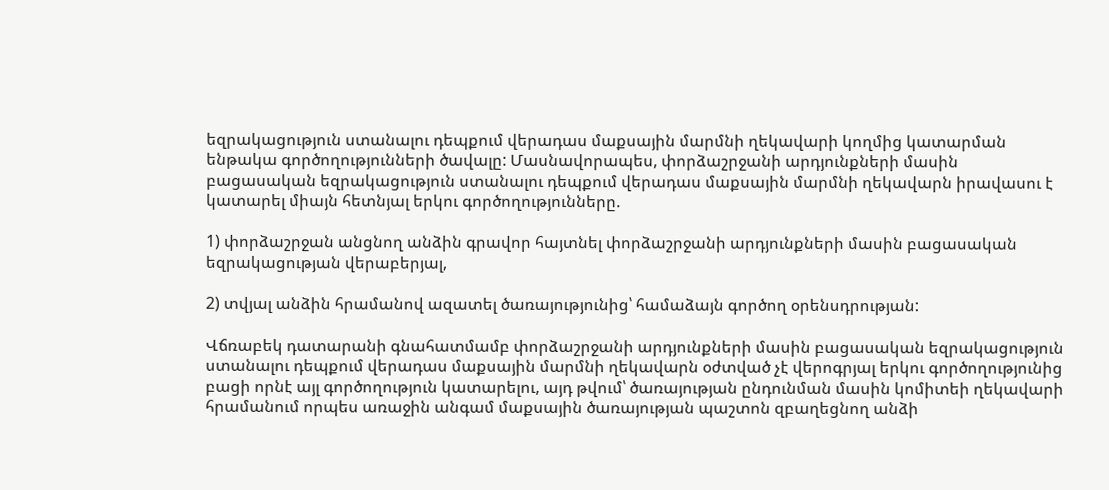եզրակացություն ստանալու դեպքում վերադաս մաքսային մարմնի ղեկավարի կողմից կատարման ենթակա գործողությունների ծավալը: Մասնավորապես, փորձաշրջանի արդյունքների մասին բացասական եզրակացություն ստանալու դեպքում վերադաս մաքսային մարմնի ղեկավարն իրավասու է կատարել միայն հետնյալ երկու գործողությունները.

1) փորձաշրջան անցնող անձին գրավոր հայտնել փորձաշրջանի արդյունքների մասին բացասական եզրակացության վերաբերյալ,

2) տվյալ անձին հրամանով ազատել ծառայությունից՝ համաձայն գործող օրենսդրության:

Վճռաբեկ դատարանի գնահատմամբ փորձաշրջանի արդյունքների մասին բացասական եզրակացություն ստանալու դեպքում վերադաս մաքսային մարմնի ղեկավարն օժտված չէ վերոգրյալ երկու գործողությունից բացի որնէ այլ գործողություն կատարելու, այդ թվում՝ ծառայության ընդունման մասին կոմիտեի ղեկավարի հրամանում որպես առաջին անգամ մաքսային ծառայության պաշտոն զբաղեցնող անձի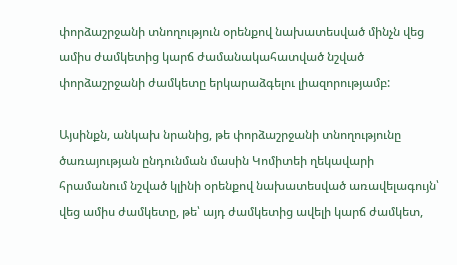փորձաշրջանի տնողություն օրենքով նախատեսված մինչն վեց ամիս ժամկետից կարճ ժամանակահատված նշված փորձաշրջանի ժամկետը երկարաձգելու լիազորությամբ:

Այսինքն, անկախ նրանից, թե փորձաշրջանի տնողությունը ծառայության ընդունման մասին Կոմիտեի ղեկավարի հրամանում նշված կլինի օրենքով նախատեսված առավելագույն՝ վեց ամիս ժամկետը, թե՝ այդ ժամկետից ավելի կարճ ժամկետ,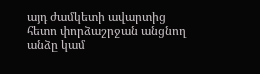այդ ժամկետի ավարտից հետո փորձաշրջան անցնող անձը կամ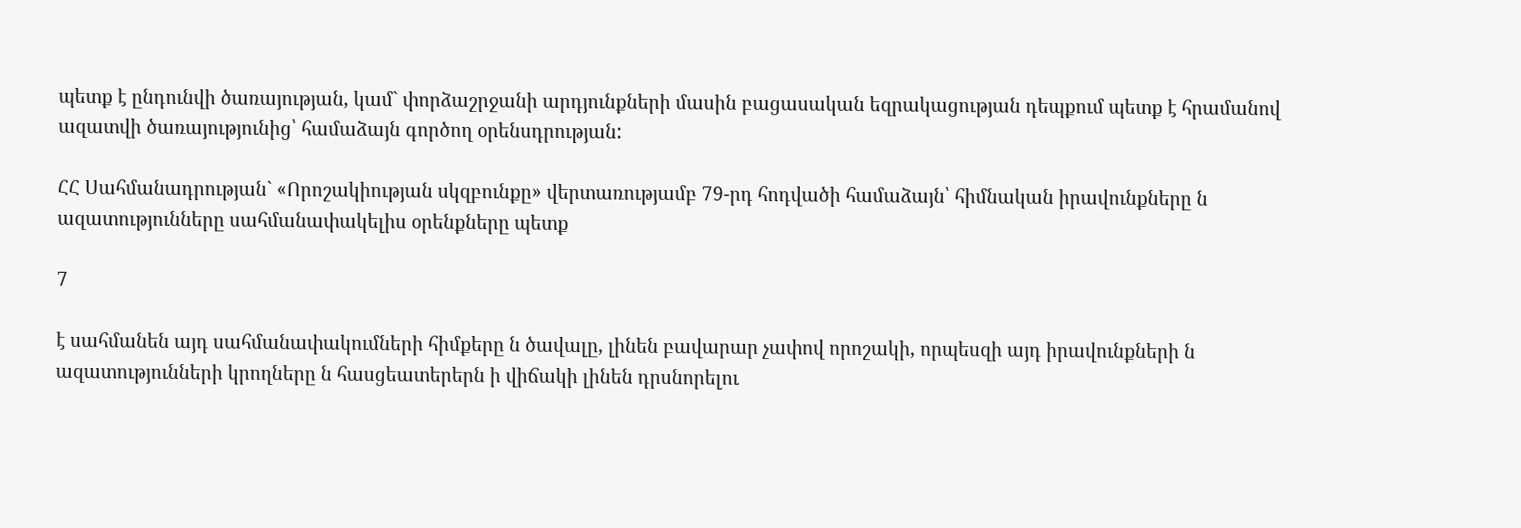պետք է ընդունվի ծառայության, կամ` փորձաշրջանի արդյունքների մասին բացասական եզրակացության դեպքում պետք է հրամանով ազատվի ծառայությունից՝ համաձայն գործող օրենսդրության:

ՀՀ Սահմանադրության` «Որոշակիության սկզբունքը» վերտառությամբ 79-րդ հոդվածի համաձայն՝ հիմնական իրավունքները ն ազատությունները սահմանափակելիս օրենքները պետք

7

է սահմանեն այդ սահմանափակումների հիմքերը ն ծավալը, լինեն բավարար չափով որոշակի, որպեսզի այդ իրավունքների ն ազատությունների կրողները ն հասցեատերերն ի վիճակի լինեն դրսնորելու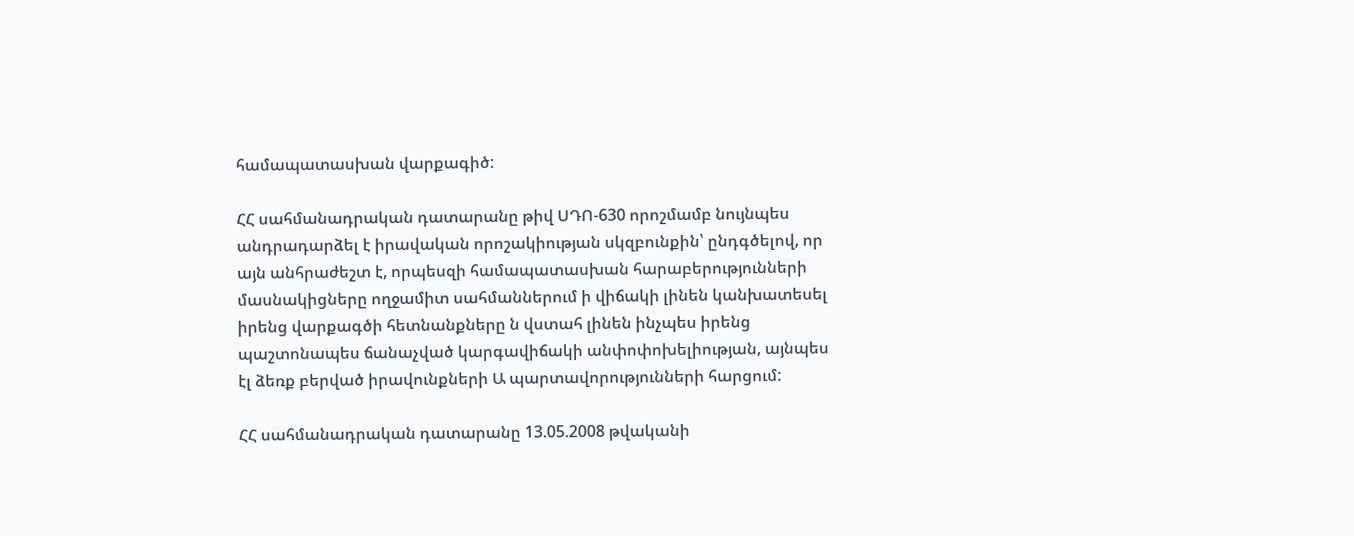համապատասխան վարքագիծ:

ՀՀ սահմանադրական դատարանը թիվ ՍԴՈ-630 որոշմամբ նույնպես անդրադարձել է իրավական որոշակիության սկզբունքին՝ ընդգծելով, որ այն անհրաժեշտ է, որպեսզի համապատասխան հարաբերությունների մասնակիցները ողջամիտ սահմաններում ի վիճակի լինեն կանխատեսել իրենց վարքագծի հետնանքները ն վստահ լինեն ինչպես իրենց պաշտոնապես ճանաչված կարգավիճակի անփոփոխելիության, այնպես էլ ձեռք բերված իրավունքների Ա պարտավորությունների հարցում:

ՀՀ սահմանադրական դատարանը 13.05.2008 թվականի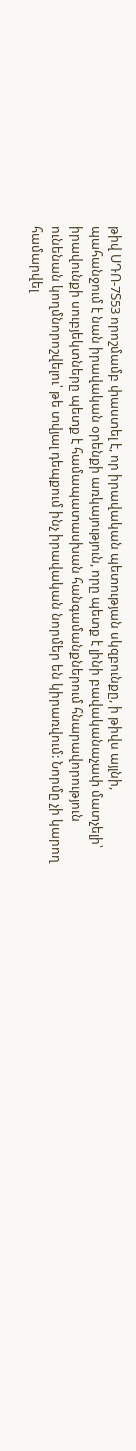թիվ ՍԴՈ-7Տ53 որոշմամբ փաստել է, որ իրավական պետության սկզբունքը, ի թիվս այլնի, պահանջում է նան իրավական օրենքի առկայություն, որը պետք է լինի բավականաչափ մատչելի՝ իրավունքի սուբյեկտները պետք է համապատասխան հանգամանքներում հնարավորություն ունենան կողմնորոշվելու՝ թե տվյալ դեպքում ինչ իրավական նորմեր են կիրառվում: Նորմը չի կարող համարվել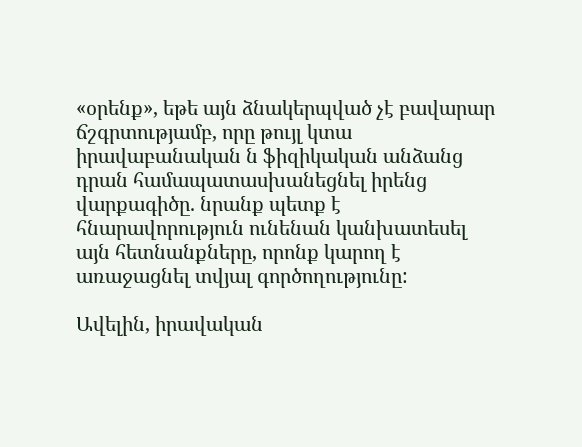«օրենք», եթե այն ձնակերպված չէ բավարար ճշգրտությամբ, որը թույլ կտա իրավաբանական ն ֆիզիկական անձանց դրան համապատասխանեցնել իրենց վարքագիծը. նրանք պետք է հնարավորություն ունենան կանխատեսել այն հետնանքները, որոնք կարող է առաջացնել տվյալ գործողությունը:

Ավելին, իրավական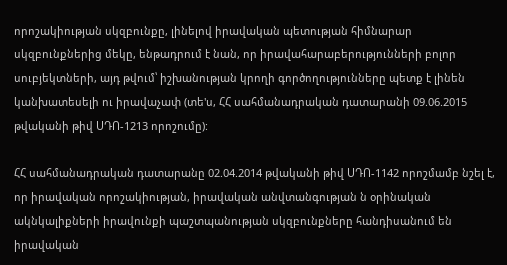որոշակիության սկզբունքը, լինելով իրավական պետության հիմնարար սկզբունքներից մեկը, ենթադրում է նան, որ իրավահարաբերությունների բոլոր սուբյեկտների, այդ թվում՝ իշխանության կրողի գործողությունները պետք է լինեն կանխատեսելի ու իրավաչափ (տե'ս, ՀՀ սահմանադրական դատարանի 09.06.2015 թվականի թիվ ՍԴՈ-1213 որոշումը):

ՀՀ սահմանադրական դատարանը 02.04.2014 թվականի թիվ ՍԴՈ-1142 որոշմամբ նշել է, որ իրավական որոշակիության, իրավական անվտանգության ն օրինական ակնկալիքների իրավունքի պաշտպանության սկզբունքները հանդիսանում են իրավական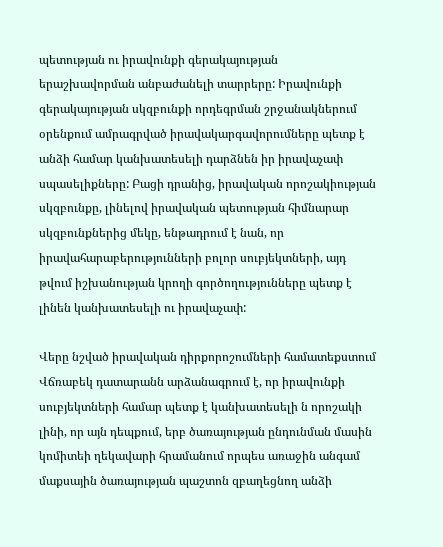պետության ու իրավունքի գերակայության երաշխավորման անբաժանելի տարրերը: Իրավունքի գերակայության սկզբունքի որդեգրման շրջանակներում օրենքում ամրագրված իրավակարգավորումները պետք է անձի համար կանխատեսելի դարձնեն իր իրավաչափ սպասելիքները: Բացի դրանից, իրավական որոշակիության սկզբունքը, լինելով իրավական պետության հիմնարար սկզբունքներից մեկը, ենթադրում է նան, որ իրավահարաբերությունների բոլոր սուբյեկտների, այդ թվում իշխանության կրողի գործողությունները պետք է լինեն կանխատեսելի ու իրավաչափ:

Վերը նշված իրավական դիրքորոշումների համատեքստում Վճռաբեկ դատարանն արձանագրում է, որ իրավունքի սուբյեկտների համար պետք է կանխատեսելի ն որոշակի լինի, որ այն դեպքում, երբ ծառայության ընդունման մասին կոմիտեի ղեկավարի հրամանում որպես առաջին անգամ մաքսային ծառայության պաշտոն զբաղեցնող անձի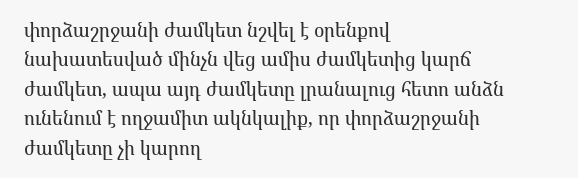փորձաշրջանի ժամկետ նշվել է օրենքով նախատեսված մինչն վեց ամիս ժամկետից կարճ ժամկետ, ապա այդ ժամկետը լրանալուց հետո անձն ունենում է ողջամիտ ակնկալիք, որ փորձաշրջանի ժամկետը չի կարող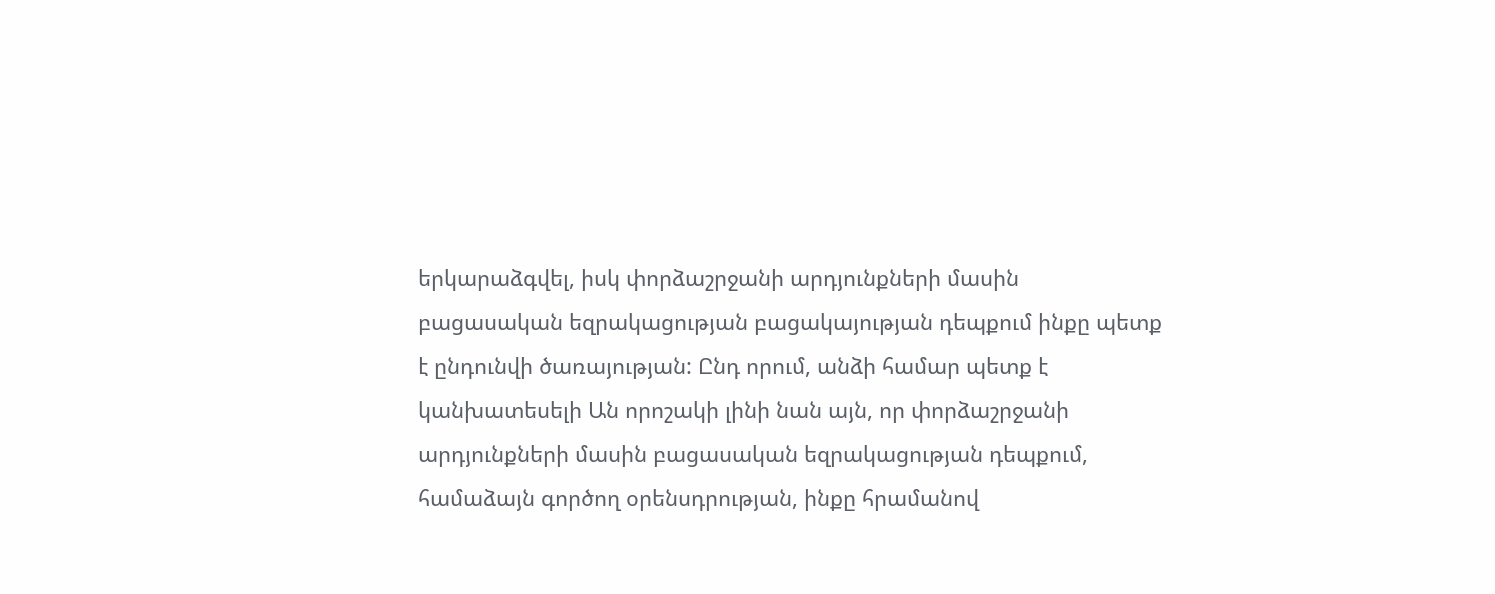երկարաձգվել, իսկ փորձաշրջանի արդյունքների մասին բացասական եզրակացության բացակայության դեպքում ինքը պետք է ընդունվի ծառայության: Ընդ որում, անձի համար պետք է կանխատեսելի Ան որոշակի լինի նան այն, որ փորձաշրջանի արդյունքների մասին բացասական եզրակացության դեպքում, համաձայն գործող օրենսդրության, ինքը հրամանով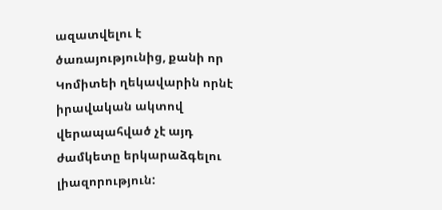ազատվելու է ծառայությունից, քանի որ Կոմիտեի ղեկավարին որնէ իրավական ակտով վերապահված չէ այդ ժամկետը երկարաձգելու լիազորություն: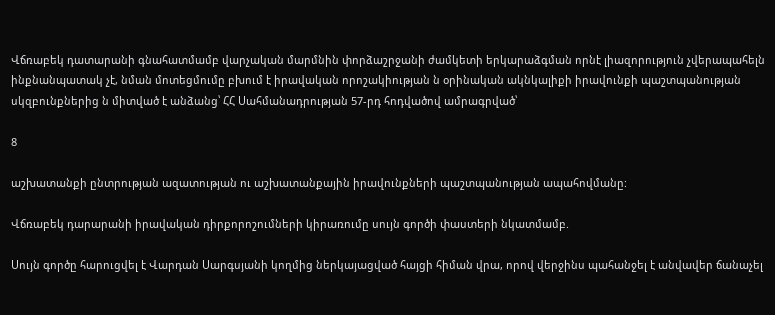Վճռաբեկ դատարանի գնահատմամբ վարչական մարմնին փորձաշրջանի ժամկետի երկարաձգման որնէ լիազորություն չվերապահելն ինքնանպատակ չէ, նման մոտեցմումը բխում է իրավական որոշակիության ն օրինական ակնկալիքի իրավունքի պաշտպանության սկզբունքներից ն միտված է անձանց՝ ՀՀ Սահմանադրության 57-րդ հոդվածով ամրագրված՝

8

աշխատանքի ընտրության ազատության ու աշխատանքային իրավունքների պաշտպանության ապահովմանը:

Վճռաբեկ դարարանի իրավական դիրքորոշումների կիրառումը սույն գործի փաստերի նկատմամբ.

Սույն գործը հարուցվել է Վարդան Սարգսյանի կողմից ներկայացված հայցի հիման վրա, որով վերջինս պահանջել է անվավեր ճանաչել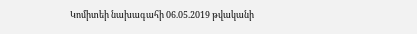Կոմիտեի նախագահի 06.05.2019 թվականի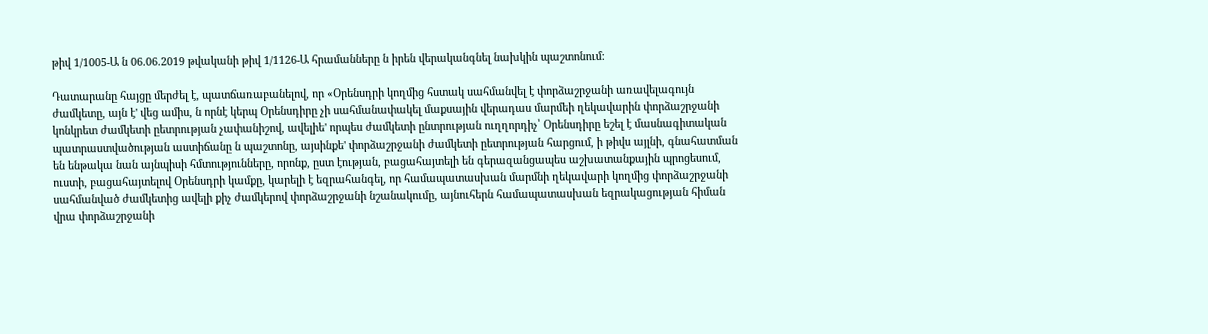թիվ 1/1005-Ա ն 06.06.2019 թվականի թիվ 1/1126-Ա հրամանները ն իրեն վերականգնել նախկին պաշտոնում:

Դատարանը հայցը մերժել է, պատճառաբանելով, որ «Օրենսդրի կողմից հստակ սահմանվել է փորձաշրջանի առավելագույն ժամկետը, այն է' վեց ամիս, ն որնէ կերպ Օրենսդիրը չի սահմանափակել մաքսային վերադաս մարմեի ղեկավարին փորձաշրջանի կոնկրետ ժամկետի ըետրության չափանիշով, ավելիե' որպես ժամկետի ընտրության ուղղորդիչ՝ Օրենսդիրը եշել է մասնագիտական պատրաստվածության աստիճանը ն պաշտոնը, այսինքե' փորձաշրջանի ժամկետի ըետրության հարցում, ի թիվս այլնի, գնահատման են ենթակա նան այնպիսի հմտությունները, որոնք, ըստ էության, բացահայտելի են գերազանցապես աշխատանքային պրոցեսում, ուստի, բացահայտելով Օրենսդրի կամքը, կարելի է եզրահանգել, որ համապատասխան մարմնի ղեկավարի կողմից փորձաշրջանի սահմանված ժամկետից ավելի քիչ ժամկերով փորձաշրջանի նշանակումը, այնուհերն համապատասխան եզրակացության հիման վրա փորձաշրջանի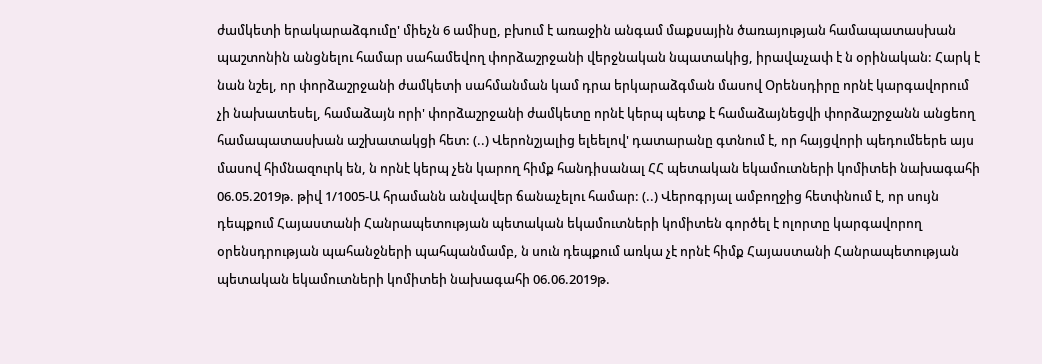ժամկետի երակարաձգումը' միեչն 6 ամիսը, բխում է առաջին անգամ մաքսային ծառայության համապատասխան պաշտոնին անցնելու համար սահամեվող փորձաշրջանի վերջնական նպատակից, իրավաչափ է ն օրինական: Հարկ է նան նշել, որ փորձաշրջանի ժամկետի սահմանման կամ դրա երկարաձգման մասով Օրենսդիրը որնէ կարգավորում չի նախատեսել, համաձայն որի' փորձաշրջանի ժամկետը որնէ կերպ պետք է համաձայնեցվի փորձաշրջանն անցեող համապատասխան աշխատակցի հետ: (..) Վերոնշյալից ելեելով' դատարանը գտնում է, որ հայցվորի պեդումեերե այս մասով հիմնազուրկ են, ն որնէ կերպ չեն կարող հիմք հանդիսանալ ՀՀ պետական եկամուտների կոմիտեի նախագահի 06.05.2019թ. թիվ 1/1005-Ա հրամանն անվավեր ճանաչելու համար: (..) Վերոգրյալ ամբողջից հետփնում է, որ սույն դեպքում Հայաստանի Հանրապետության պետական եկամուտների կոմիտեն գործել է ոլորտը կարգավորող օրենսդրության պահանջների պահպանմամբ, ն սուն դեպքում առկա չէ որնէ հիմք Հայաստանի Հանրապետության պետական եկամուտների կոմիտեի նախագահի 06.06.2019թ.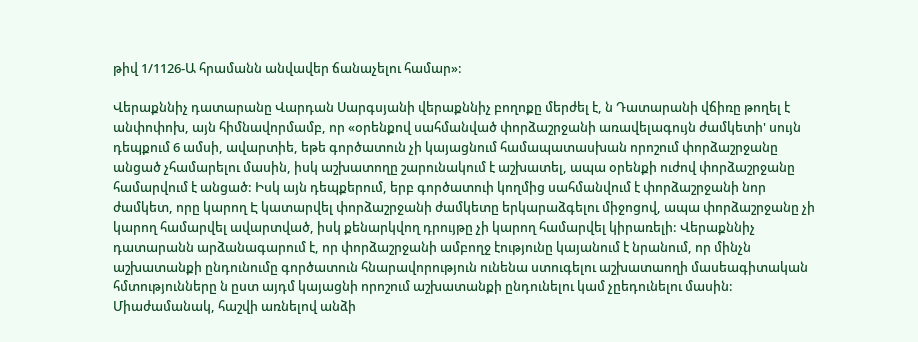թիվ 1/1126-Ա հրամանն անվավեր ճանաչելու համար»:

Վերաքննիչ դատարանը Վարդան Սարգսյանի վերաքննիչ բողոքը մերժել է, ն Դատարանի վճիռը թողել է անփոփոխ, այն հիմնավորմամբ, որ «օրենքով սահմանված փորձաշրջանի առավելագույն ժամկետի' սույն դեպքում 6 ամսի, ավարտիե, եթե գործատուն չի կայացնում համապատասխան որոշում փորձաշրջանը անցած չհամարելու մասին, իսկ աշխատողը շարունակում է աշխատել, ապա օրենքի ուժով փորձաշրջանը համարվում է անցած: Իսկ այն դեպքերում, երբ գործատուի կողմից սահմանվում է փորձաշրջանի նոր ժամկետ, որը կարող Է կատարվել փորձաշրջանի ժամկետը երկարաձգելու միջոցով, ապա փորձաշրջանը չի կարող համարվել ավարտված, իսկ քենարկվող դրույթը չի կարող համարվել կիրառելի: Վերաքննիչ դատարանն արձանագարում է, որ փորձաշրջանի ամբողջ էությունը կայանում է նրանում, որ մինչն աշխատանքի ընդունումը գործատուն հնարավորություն ունենա ստուգելու աշխատաողի մասեագիտական հմտությունները ն ըստ այդմ կայացնի որոշում աշխատանքի ընդունելու կամ չըեդունելու մասին: Միաժամանակ, հաշվի առնելով անձի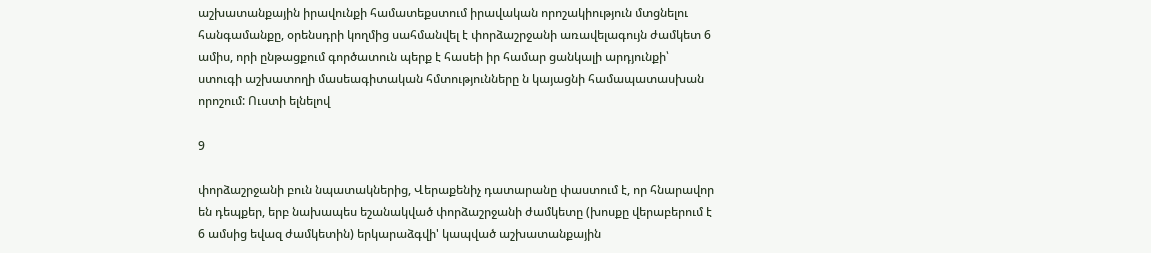աշխատանքային իրավունքի համատեքստում իրավական որոշակիություն մտցնելու հանգամանքը, օրենսդրի կողմից սահմանվել է փորձաշրջանի առավելագույն ժամկետ 6 ամիս, որի ընթացքում գործատուն պերք է հասեի իր համար ցանկալի արդյունքի՝ ստուգի աշխատողի մասեագիտական հմտությունները ն կայացնի համապատասխան որոշում: Ուստի ելնելով

9

փորձաշրջանի բուն նպատակներից, Վերաքենիչ դատարանը փաստում է, որ հնարավոր են դեպքեր, երբ նախապես եշանակված փորձաշրջանի ժամկետը (խոսքը վերաբերում է 6 ամսից եվազ ժամկետին) երկարաձգվի' կապված աշխատանքային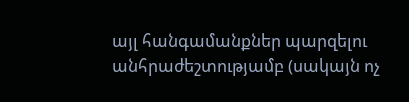այլ հանգամանքներ պարզելու անհրաժեշտությամբ (սակայն ոչ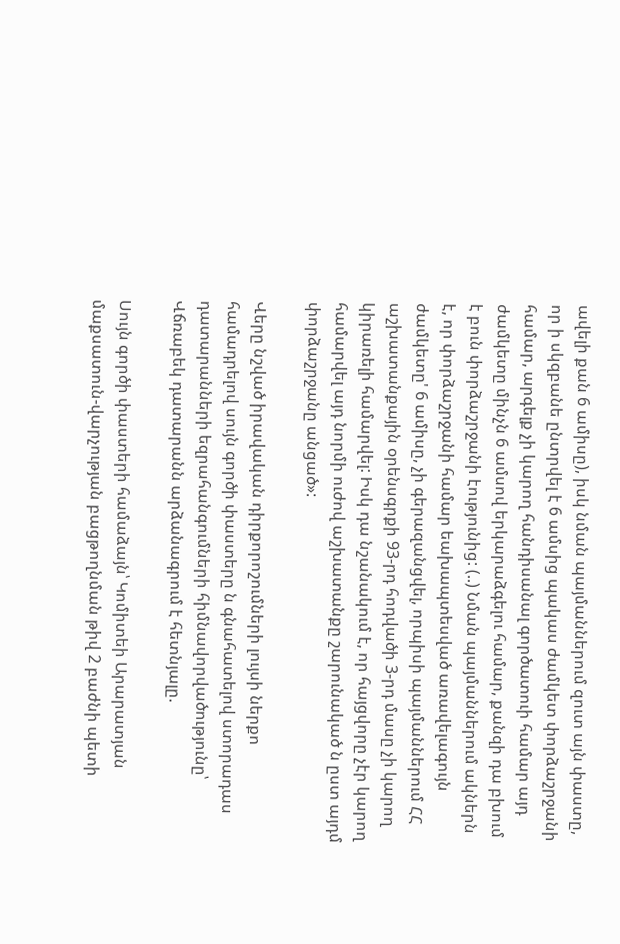ավելի քան 6 ամիսը), իսկ նման պայմաններում զուտ այն փաստը, որ ի սկզբանե ընտրվել է 6 ամսից պակաս ժամկետ փորձաշրջանի համար, արգելք չի կարող հանդիսանալ գործատուի համար այդ ժամկետը մինչն 6 ամսով երկարաձգելու համար, քանզի դա բխում է բուն փորձաշրջանի էությունից: (..) Նման պայմաններում ակներն է, որ փորձաշրջանի համար եախապտեսված առավելագույն ժամկետը' 6 ամիսը, չի գերազանցվել, որպիսի պայմաններում ՀՀ աշխատանքային օրենսգրքի 93-րդ հոդվածի 3-րդ մասը չի կարող կիրառելի համարվել: Իսկ դա նշանակում է, որ հայցվորը չէր կարող համարվել այդ նորմի ուժով աշխատանքը շարունակած ն ըստ այդմ փորձաշրջանը անցած»:

Վերը նշված իրավական դիրքորոշումների լույսի ներքո համադրելով սույն գործի փաստերը ն գնահատելով ստորադաս դատարանների եզրահանգումների հիմնավորվածությունը՝ Վճռաբեկ դատարանն արձանագրում է հետնյալը.

Սույն գործի փաստերի համաձայն՝ Կոմիտեի Արարատյան մաքսատուն-վարչության բացթողնման թիվ 2 բաժնի պետի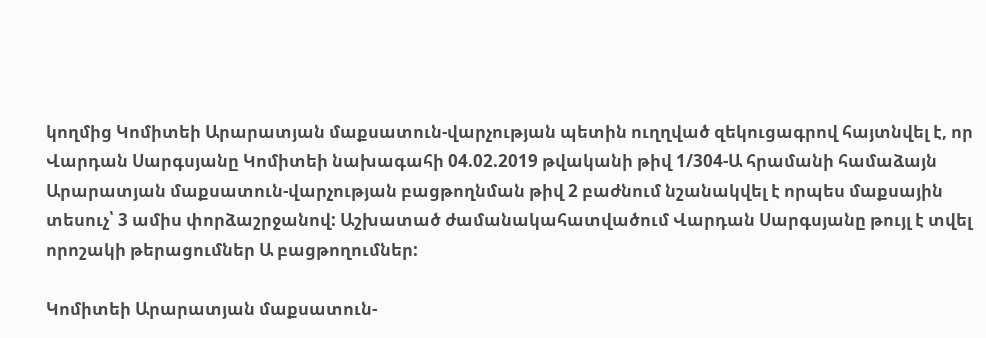կողմից Կոմիտեի Արարատյան մաքսատուն-վարչության պետին ուղղված զեկուցագրով հայտնվել է, որ Վարդան Սարգսյանը Կոմիտեի նախագահի 04.02.2019 թվականի թիվ 1/304-Ա հրամանի համաձայն Արարատյան մաքսատուն-վարչության բացթողնման թիվ 2 բաժնում նշանակվել է որպես մաքսային տեսուչ՝ 3 ամիս փորձաշրջանով: Աշխատած ժամանակահատվածում Վարդան Սարգսյանը թույլ է տվել որոշակի թերացումներ Ա բացթողումներ:

Կոմիտեի Արարատյան մաքսատուն-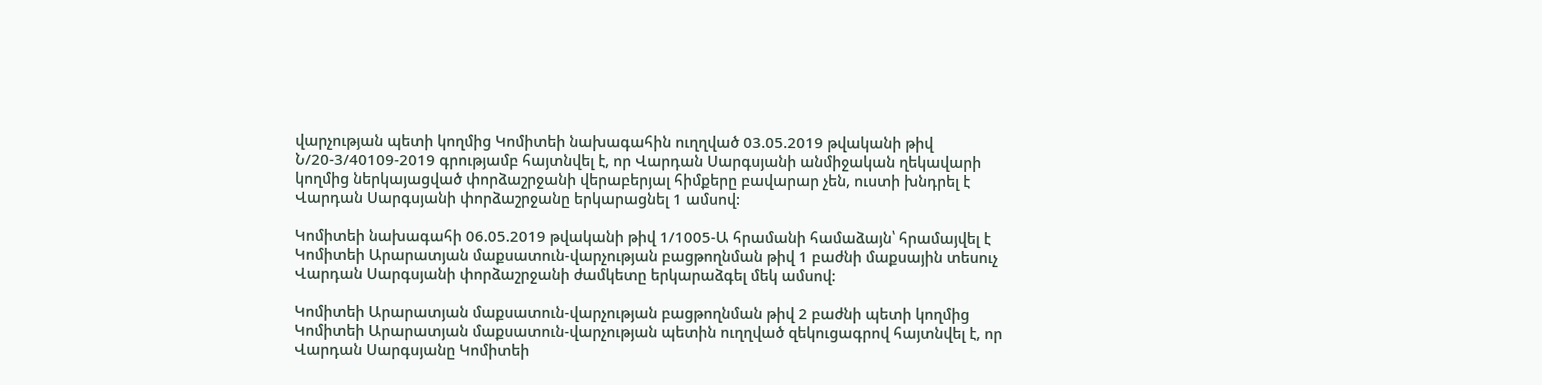վարչության պետի կողմից Կոմիտեի նախագահին ուղղված 03.05.2019 թվականի թիվ Ն/20-3/40109-2019 գրությամբ հայտնվել է, որ Վարդան Սարգսյանի անմիջական ղեկավարի կողմից ներկայացված փորձաշրջանի վերաբերյալ հիմքերը բավարար չեն, ուստի խնդրել է Վարդան Սարգսյանի փորձաշրջանը երկարացնել 1 ամսով:

Կոմիտեի նախագահի 06.05.2019 թվականի թիվ 1/1005-Ա հրամանի համաձայն՝ հրամայվել է Կոմիտեի Արարատյան մաքսատուն-վարչության բացթողնման թիվ 1 բաժնի մաքսային տեսուչ Վարդան Սարգսյանի փորձաշրջանի ժամկետը երկարաձգել մեկ ամսով:

Կոմիտեի Արարատյան մաքսատուն-վարչության բացթողնման թիվ 2 բաժնի պետի կողմից Կոմիտեի Արարատյան մաքսատուն-վարչության պետին ուղղված զեկուցագրով հայտնվել է, որ Վարդան Սարգսյանը Կոմիտեի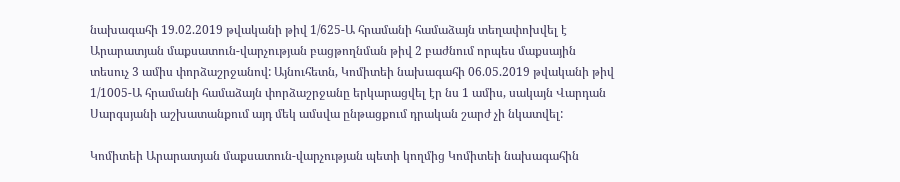նախագահի 19.02.2019 թվականի թիվ 1/625-Ա հրամանի համաձայն տեղափոխվել է Արարատյան մաքսատուն-վարչության բացթողնման թիվ 2 բաժնում որպես մաքսային տեսուչ 3 ամիս փորձաշրջանով: Այնուհետն, Կոմիտեի նախագահի 06.05.2019 թվականի թիվ 1/1005-Ա հրամանի համաձայն փորձաշրջանը երկարացվել էր նս 1 ամիս, սակայն Վարդան Սարգսյանի աշխատանքում այդ մեկ ամսվա ընթացքում դրական շարժ չի նկատվել:

Կոմիտեի Արարատյան մաքսատուն-վարչության պետի կողմից Կոմիտեի նախագահին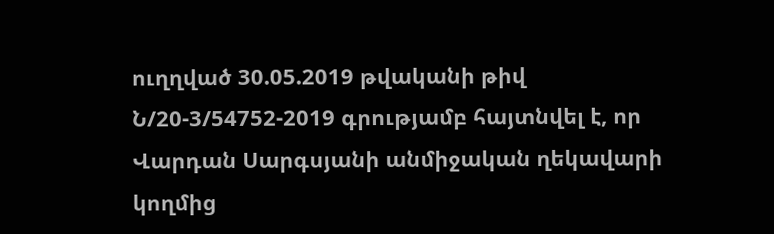ուղղված 30.05.2019 թվականի թիվ Ն/20-3/54752-2019 գրությամբ հայտնվել է, որ Վարդան Սարգսյանի անմիջական ղեկավարի կողմից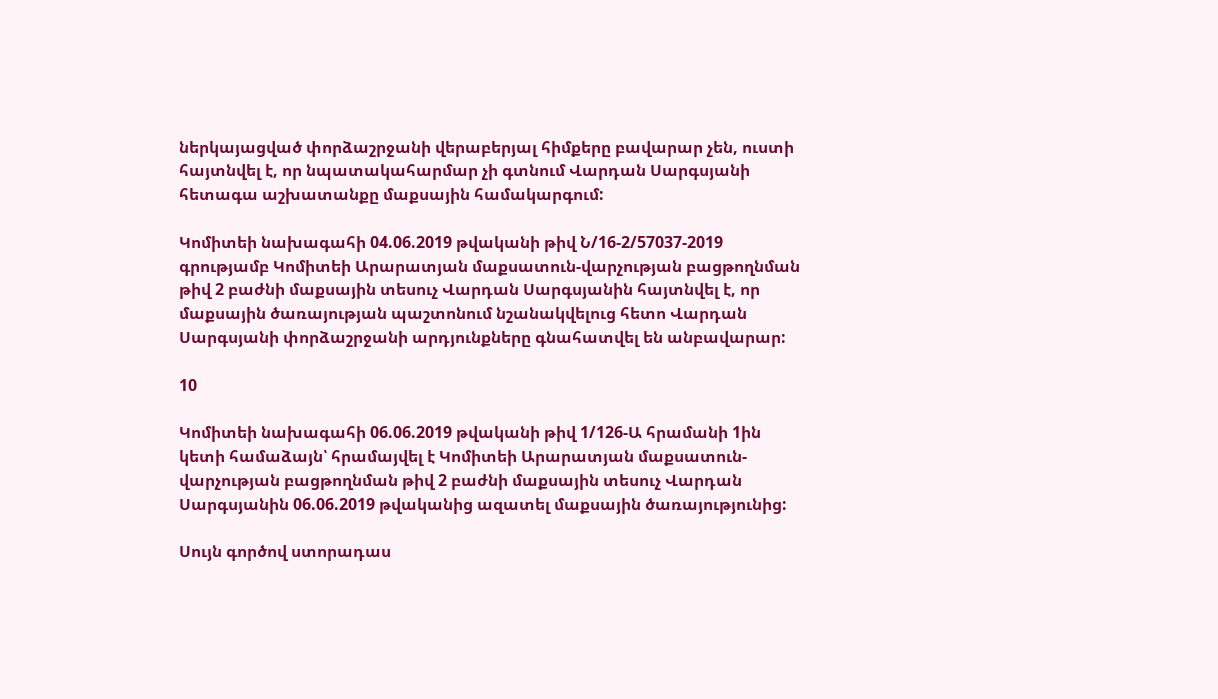ներկայացված փորձաշրջանի վերաբերյալ հիմքերը բավարար չեն, ուստի հայտնվել է, որ նպատակահարմար չի գտնում Վարդան Սարգսյանի հետագա աշխատանքը մաքսային համակարգում:

Կոմիտեի նախագահի 04.06.2019 թվականի թիվ Ն/16-2/57037-2019 գրությամբ Կոմիտեի Արարատյան մաքսատուն-վարչության բացթողնման թիվ 2 բաժնի մաքսային տեսուչ Վարդան Սարգսյանին հայտնվել է, որ մաքսային ծառայության պաշտոնում նշանակվելուց հետո Վարդան Սարգսյանի փորձաշրջանի արդյունքները գնահատվել են անբավարար:

10

Կոմիտեի նախագահի 06.06.2019 թվականի թիվ 1/126-Ա հրամանի 1ին կետի համաձայն՝ հրամայվել է Կոմիտեի Արարատյան մաքսատուն-վարչության բացթողնման թիվ 2 բաժնի մաքսային տեսուչ Վարդան Սարգսյանին 06.06.2019 թվականից ազատել մաքսային ծառայությունից:

Սույն գործով ստորադաս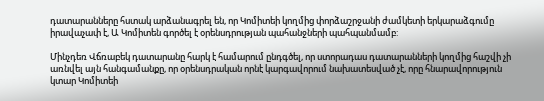դատարանները հստակ արձանագրել են, որ Կոմիտեի կողմից փորձաշրջանի ժամկետի երկարաձգումը իրավաչափ է, Ա Կոմիտեն գործել է օրենսդրության պահանջների պահպանմամբ:

Մինչդեռ Վճռաբեկ դատարանը հարկ է համարում ընդգծել, որ ստորադաս դատարանների կողմից հաշվի չի առնվել այն հանգամանքը, որ օրենսդրական որնէ կարգավորում նախատեսված չէ, որը հնարավորություն կտար Կոմիտեի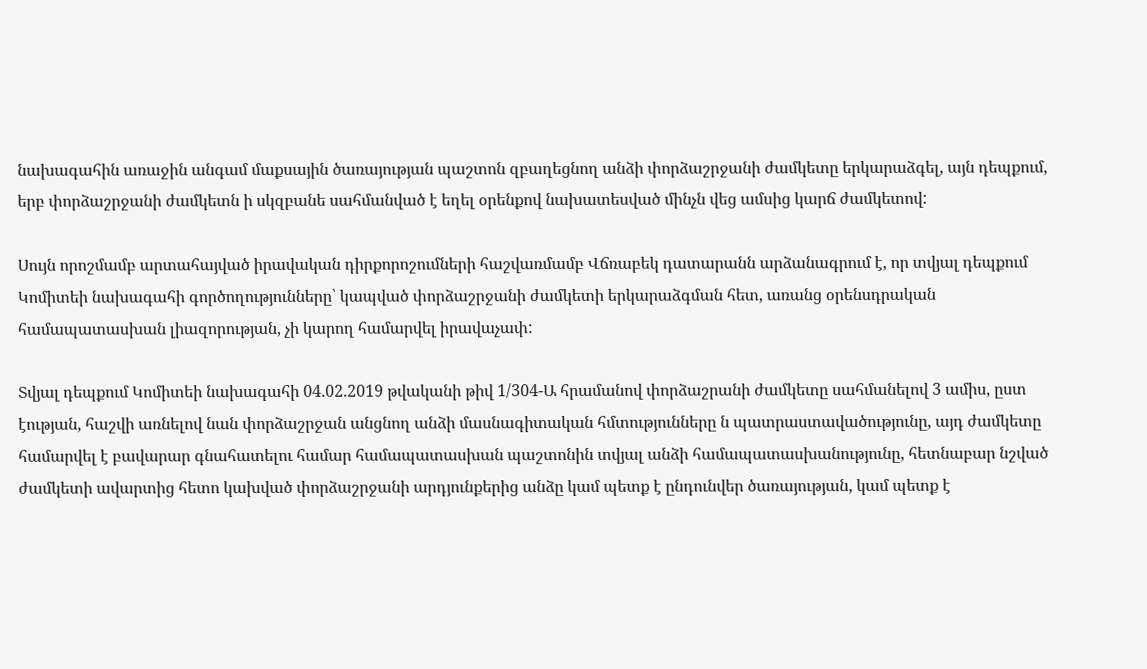նախագահին առաջին անգամ մաքսային ծառայության պաշտոն զբաղեցնող անձի փորձաշրջանի ժամկետը երկարաձգել, այն դեպքում, երբ փորձաշրջանի ժամկետն ի սկզբանե սահմանված է եղել օրենքով նախատեսված մինչն վեց ամսից կարճ ժամկետով:

Սույն որոշմամբ արտահայված իրավական դիրքորոշումների հաշվառմամբ Վճռաբեկ դատարանն արձանագրում է, որ տվյալ դեպքում Կոմիտեի նախագահի գործողությունները՝ կապված փորձաշրջանի ժամկետի երկարաձգման հետ, առանց օրենսդրական համապատասխան լիազորության, չի կարող համարվել իրավաչափ:

Տվյալ դեպքում Կոմիտեի նախագահի 04.02.2019 թվականի թիվ 1/304-Ա հրամանով փորձաշրանի ժամկետը սահմանելով 3 ամիս, ըստ էության, հաշվի առնելով նան փորձաշրջան անցնող անձի մասնագիտական հմտությունները ն պատրաստավածությունը, այդ ժամկետը համարվել է բավարար գնահատելու համար համապատասխան պաշտոնին տվյալ անձի համապատասխանությունը, հետնաբար նշված ժամկետի ավարտից հետո կախված փորձաշրջանի արդյունքերից անձը կամ պետք է ընդունվեր ծառայության, կամ պետք է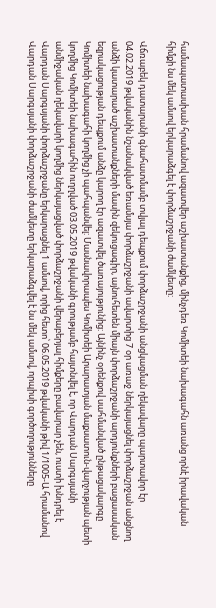համապատասխան հրամանով ազատվեր աշխատանքից, մինչդեռ Կոմիտեի նախագահն առանց որնէ իրավական հիմքի նս մեկ ամսով երկարաձգել է փորձաշրջանի ժամկետը:

Վճռաբեկ դատարանի գնահատմամբ տվյալ դեպքում փորձաշրջանի անցկացման ղեկավարը պարտավոր էր 04.02.2019 թվականին նշանակված եռամսյա փորձաշրջանի ավարտից 7 օր առաջ ներկայացնել փորձաշրջան անցնող անձի կատարած աշխատանքների մասին զեկուցագիր, այնուհետեն միայն փորձաշրջանի արդյունքների բացասական եզրակացության դեպքում անձը կարող էր ազատվել ծառայությունից: Այնինչ օրենքով սահմանված ընթացակարգը Կոմիտեի նախագահի կողմից չի պահպանվել: Մասնավորապես Կոմիտեի Արարատյան մաքսատուն-վարչության պետի կողմից Կոմիտեի նախագահին ուղղված 03.05.2019 թվականի գրությամբ հայտնվել է, որ Վարդան Սարգսյանի անմիջական ղեկավարի կողմից ներկայացված փորձաշրջանի վերաբերյալ հիմքերը բավարար չեն, ուստի խնդրել է Վարդան Սարգսյանի փորձաշրջանը երկարացնել 1 ամսով, որից հետո՝ 06.05.2019 թվականի թիվ 1/1005-Ա հրամանով Վարդան Սարգսյանի փորձաշրջանի ժամկետը երկարաձգվել է նս մեկ ամսով, որպիսի գործողությունները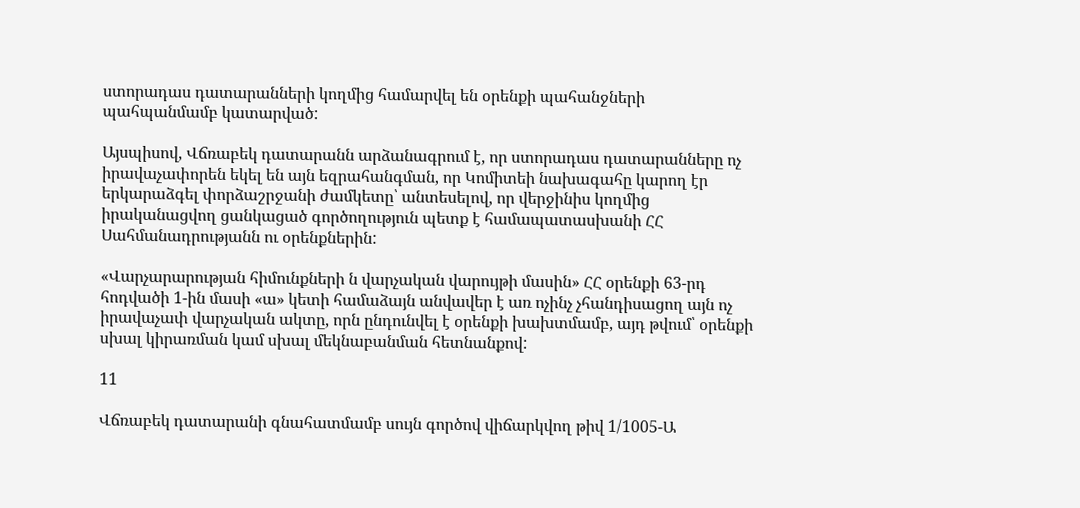ստորադաս դատարանների կողմից համարվել են օրենքի պահանջների պահպանմամբ կատարված:

Այսպիսով, Վճռաբեկ դատարանն արձանագրում է, որ ստորադաս դատարանները ոչ իրավաչափորեն եկել են այն եզրահանգման, որ Կոմիտեի նախագահը կարող էր երկարաձգել փորձաշրջանի ժամկետը՝ անտեսելով, որ վերջինիս կողմից իրականացվող ցանկացած գործողություն պետք է համապատասխանի ՀՀ Սահմանադրությանն ու օրենքներին:

«Վարչարարության հիմունքների ն վարչական վարույթի մասին» ՀՀ օրենքի 63-րդ հոդվածի 1-ին մասի «ա» կետի համաձայն անվավեր է առ ոչինչ չհանդիսացող այն ոչ իրավաչափ վարչական ակտը, որն ընդունվել է օրենքի խախտմամբ, այդ թվում՝ օրենքի սխալ կիրառման կամ սխալ մեկնաբանման հետնանքով:

11

Վճռաբեկ դատարանի գնահատմամբ սույն գործով վիճարկվող թիվ 1/1005-Ա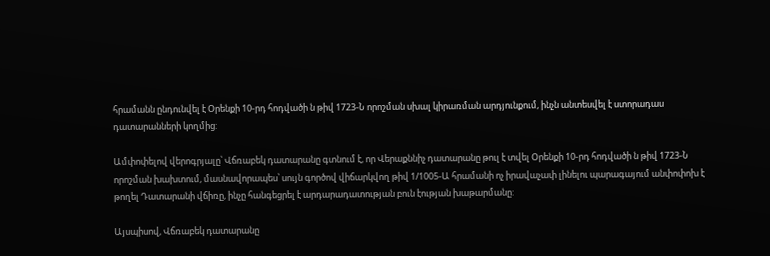հրամանն ընդունվել է Օրենքի 10-րդ հոդվածի ն թիվ 1723-Ն որոշման սխալ կիրառման արդյունքում, ինչն անտեսվել է ստորադաս դատարանների կողմից:

Ամփոփելով վերոգրյալը՝ Վճռաբեկ դատարանը գտնում է, որ Վերաքննիչ դատարանը թուլ է տվել Օրենքի 10-րդ հոդվածի ն թիվ 1723-Ն որոշման խախտում, մասնավորապես՝ սույն գործով վիճարկվող թիվ 1/1005-Ա հրամանի ոչ իրավաչափ լինելու պարագայում անփոփոխ է թողել Դատարանի վճիռը, ինչը հանգեցրել է արդարադատության բուն էության խաթարմանը:

Այսպիսով, Վճռաբեկ դատարանը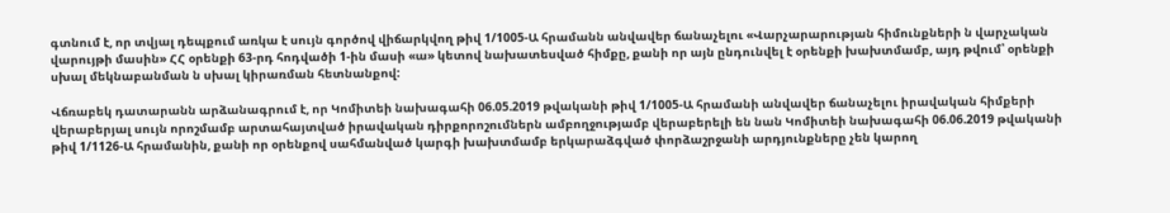գտնում է, որ տվյալ դեպքում առկա է սույն գործով վիճարկվող թիվ 1/1005-Ա հրամանն անվավեր ճանաչելու «Վարչարարության հիմունքների ն վարչական վարույթի մասին» ՀՀ օրենքի 63-րդ հոդվածի 1-ին մասի «ա» կետով նախատեսված հիմքը, քանի որ այն ընդունվել է օրենքի խախտմամբ, այդ թվում՝ օրենքի սխալ մեկնաբանման ն սխալ կիրառման հետնանքով:

Վճռաբեկ դատարանն արձանագրում է, որ Կոմիտեի նախագահի 06.05.2019 թվականի թիվ 1/1005-Ա հրամանի անվավեր ճանաչելու իրավական հիմքերի վերաբերյալ սույն որոշմամբ արտահայտված իրավական դիրքորոշումներն ամբողջությամբ վերաբերելի են նան Կոմիտեի նախագահի 06.06.2019 թվականի թիվ 1/1126-Ա հրամանին, քանի որ օրենքով սահմանված կարգի խախտմամբ երկարաձգված փորձաշրջանի արդյունքները չեն կարող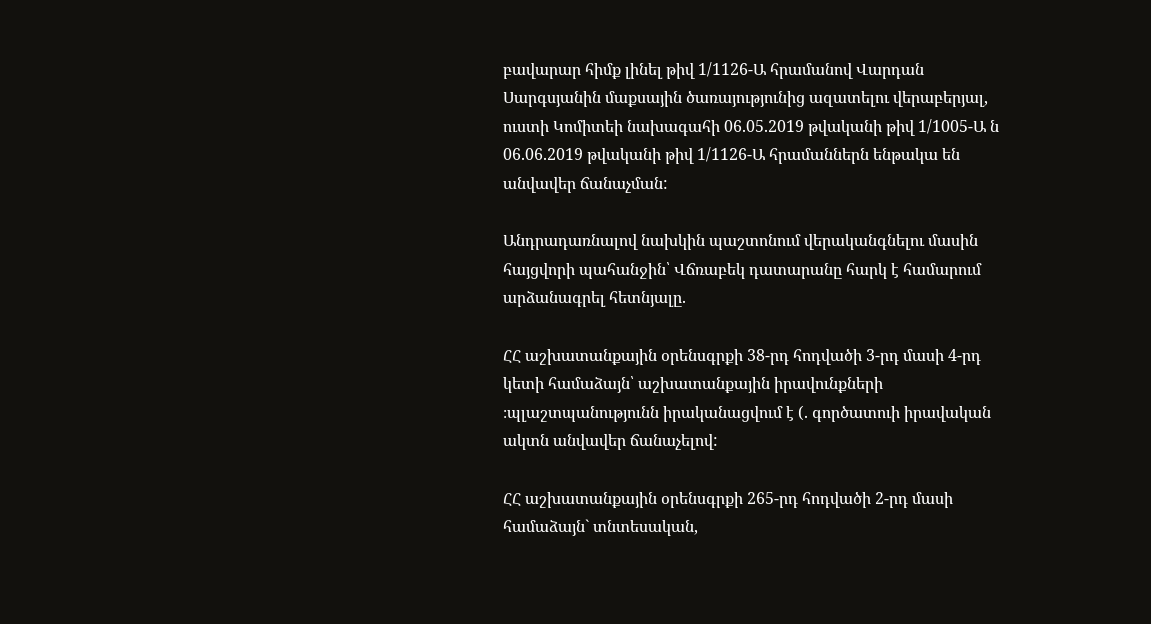բավարար հիմք լինել թիվ 1/1126-Ա հրամանով Վարդան Սարգսյանին մաքսային ծառայությունից ազատելու վերաբերյալ, ուստի Կոմիտեի նախագահի 06.05.2019 թվականի թիվ 1/1005-Ա ն 06.06.2019 թվականի թիվ 1/1126-Ա հրամաններն ենթակա են անվավեր ճանաչման:

Անդրադառնալով նախկին պաշտոնում վերականգնելու մասին հայցվորի պահանջին՝ Վճռաբեկ դատարանը հարկ է համարում արձանագրել հետնյալը.

ՀՀ աշխատանքային օրենսգրքի 38-րդ հոդվածի 3-րդ մասի 4-րդ կետի համաձայն՝ աշխատանքային իրավունքների ։պլաշտպանությունն իրականացվում է (. գործատուի իրավական ակտն անվավեր ճանաչելով:

ՀՀ աշխատանքային օրենսգրքի 265-րդ հոդվածի 2-րդ մասի համաձայն` տնտեսական,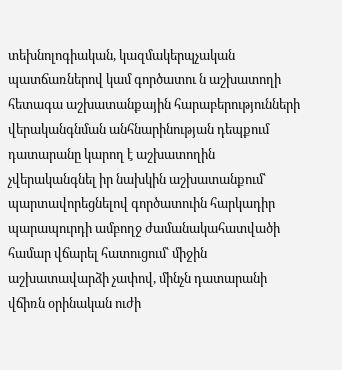տեխնոլոգիական, կազմակերպչական պատճառներով կամ գործատու ն աշխատողի հետագա աշխատանքային հարաբերությունների վերականգնման անհնարինության դեպքում դատարանը կարող է աշխատողին չվերականգնել իր նախկին աշխատանքում՝ պարտավորեցնելով գործատուին հարկադիր պարապուրդի ամբողջ ժամանակահատվածի համար վճարել հատուցում՝ միջին աշխատավարձի չափով, մինչն դատարանի վճիռն օրինական ուժի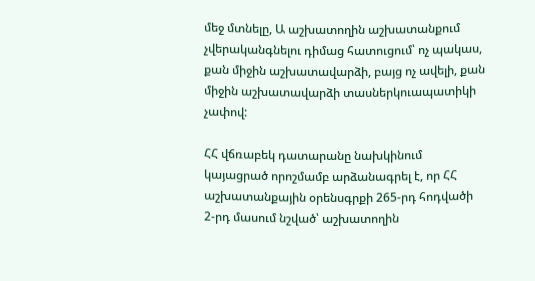մեջ մտնելը, Ա աշխատողին աշխատանքում չվերականգնելու դիմաց հատուցում՝ ոչ պակաս, քան միջին աշխատավարձի, բայց ոչ ավելի, քան միջին աշխատավարձի տասներկուապատիկի չափով:

ՀՀ վճռաբեկ դատարանը նախկինում կայացրած որոշմամբ արձանագրել է, որ ՀՀ աշխատանքային օրենսգրքի 265-րդ հոդվածի 2-րդ մասում նշված՝ աշխատողին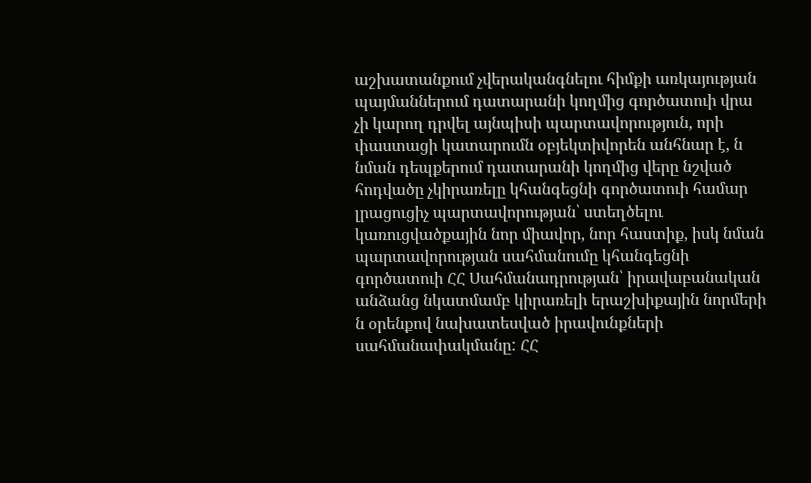աշխատանքում չվերականգնելու հիմքի առկայության պայմաններում դատարանի կողմից գործատուի վրա չի կարող դրվել այնպիսի պարտավորություն, որի փաստացի կատարումն օբյեկտիվորեն անհնար է, ն նման դեպքերում դատարանի կողմից վերը նշված հոդվածը չկիրառելը կհանգեցնի գործատուի համար լրացուցիչ պարտավորության՝ ստեղծելու կառուցվածքային նոր միավոր, նոր հաստիք, իսկ նման պարտավորության սահմանումը կհանգեցնի գործատուի ՀՀ Սահմանադրության՝ իրավաբանական անձանց նկատմամբ կիրառելի երաշխիքային նորմերի ն օրենքով նախատեսված իրավունքների սահմանափակմանը: ՀՀ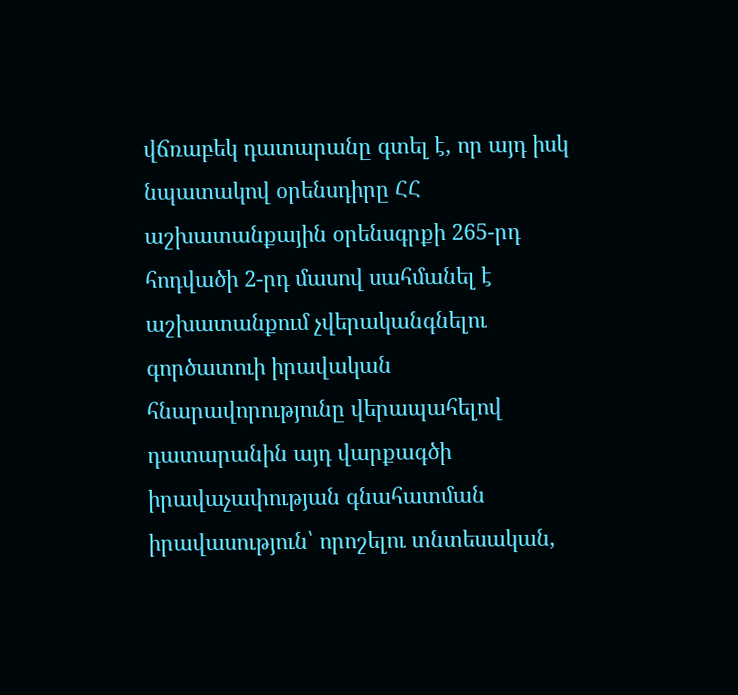վճռաբեկ դատարանը գտել է, որ այդ իսկ նպատակով օրենսդիրը ՀՀ աշխատանքային օրենսգրքի 265-րդ հոդվածի 2-րդ մասով սահմանել է աշխատանքում չվերականգնելու գործատուի իրավական հնարավորությունը վերապահելով դատարանին այդ վարքագծի իրավաչափության գնահատման իրավասություն՝ որոշելու տնտեսական,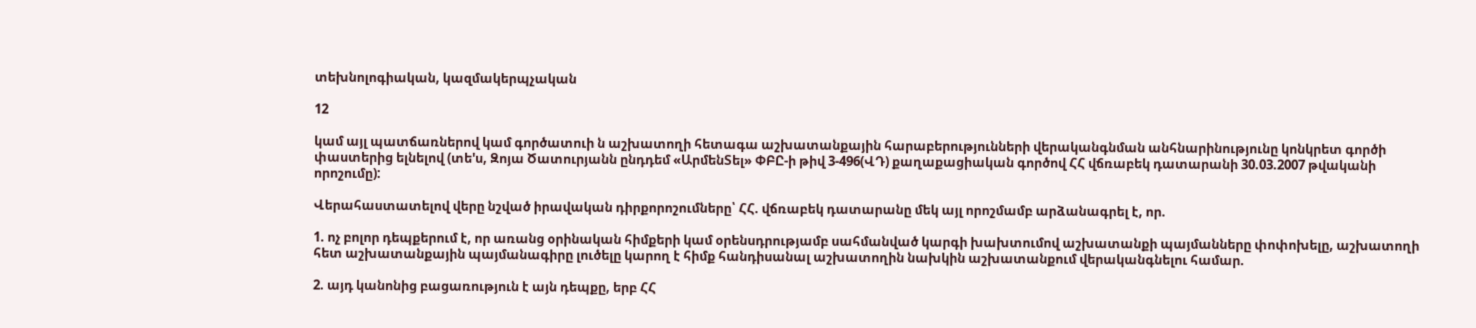տեխնոլոգիական, կազմակերպչական

12

կամ այլ պատճառներով կամ գործատուի ն աշխատողի հետագա աշխատանքային հարաբերությունների վերականգնման անհնարինությունը կոնկրետ գործի փաստերից ելնելով (տե'ս, Զոյա Ծատուրյանն ընդդեմ «ԱրմենՏել» ՓԲԸ-ի թիվ 3-496(ՎԴ) քաղաքացիական գործով ՀՀ վճռաբեկ դատարանի 30.03.2007 թվականի որոշումը):

Վերահաստատելով վերը նշված իրավական դիրքորոշումները՝ ՀՀ. վճռաբեկ դատարանը մեկ այլ որոշմամբ արձանագրել է, որ.

1. ոչ բոլոր դեպքերում է, որ առանց օրինական հիմքերի կամ օրենսդրությամբ սահմանված կարգի խախտումով աշխատանքի պայմանները փոփոխելը, աշխատողի հետ աշխատանքային պայմանագիրը լուծելը կարող է հիմք հանդիսանալ աշխատողին նախկին աշխատանքում վերականգնելու համար.

2. այդ կանոնից բացառություն է այն դեպքը, երբ ՀՀ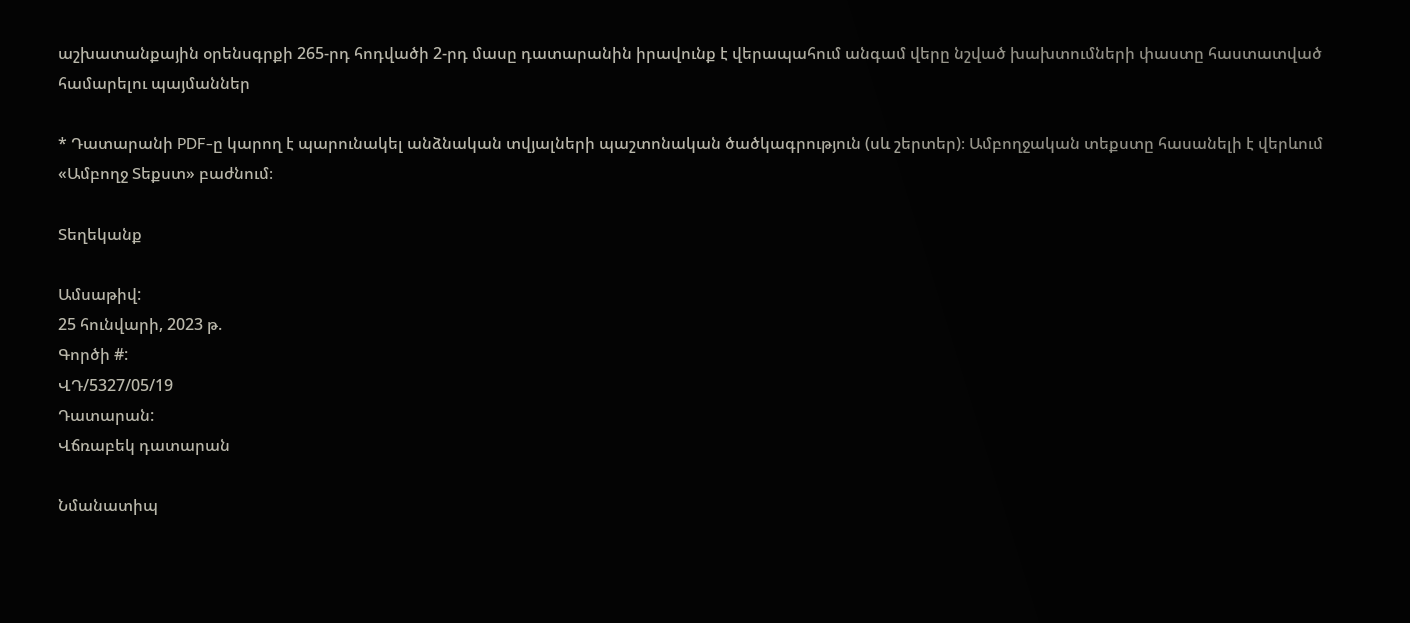աշխատանքային օրենսգրքի 265-րդ հոդվածի 2-րդ մասը դատարանին իրավունք է վերապահում անգամ վերը նշված խախտումների փաստը հաստատված համարելու պայմաններ

* Դատարանի PDF-ը կարող է պարունակել անձնական տվյալների պաշտոնական ծածկագրություն (սև շերտեր)։ Ամբողջական տեքստը հասանելի է վերևում «Ամբողջ Տեքստ» բաժնում։

Տեղեկանք

Ամսաթիվ:
25 հունվարի, 2023 թ.
Գործի #:
ՎԴ/5327/05/19
Դատարան:
Վճռաբեկ դատարան

Նմանատիպ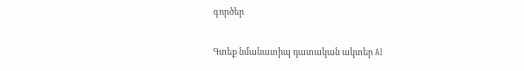գործեր

Գտեք նմանատիպ դատական ակտեր AI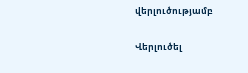վերլուծությամբ

Վերլուծել